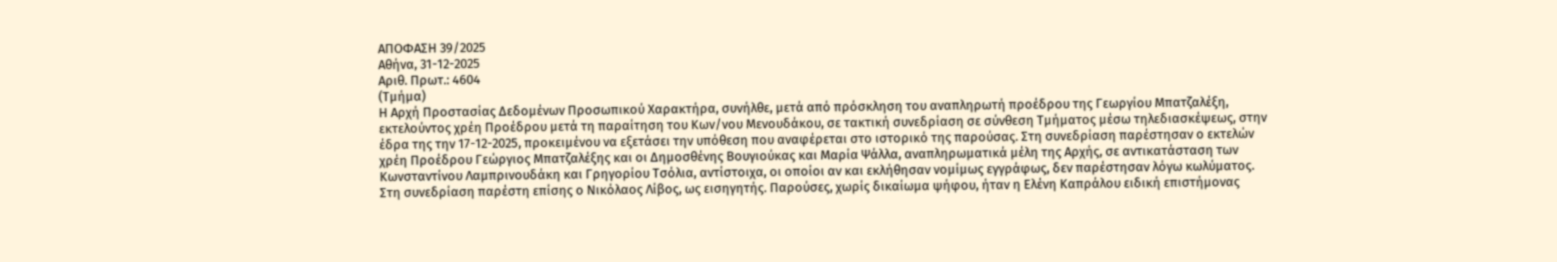ΑΠΟΦΑΣΗ 39/2025
Αθήνα, 31-12-2025
Αριθ. Πρωτ.: 4604
(Τμήμα)
Η Αρχή Προστασίας Δεδομένων Προσωπικού Χαρακτήρα, συνήλθε, μετά από πρόσκληση του αναπληρωτή προέδρου της Γεωργίου Μπατζαλέξη, εκτελούντος χρέη Προέδρου μετά τη παραίτηση του Κων/νου Μενουδάκου, σε τακτική συνεδρίαση σε σύνθεση Τμήματος μέσω τηλεδιασκέψεως, στην έδρα της την 17-12-2025, προκειμένου να εξετάσει την υπόθεση που αναφέρεται στο ιστορικό της παρούσας. Στη συνεδρίαση παρέστησαν ο εκτελών χρέη Προέδρου Γεώργιος Μπατζαλέξης και οι Δημοσθένης Βουγιούκας και Μαρία Ψάλλα, αναπληρωματικά μέλη της Αρχής, σε αντικατάσταση των Κωνσταντίνου Λαμπρινουδάκη και Γρηγορίου Τσόλια, αντίστοιχα, οι οποίοι αν και εκλήθησαν νομίμως εγγράφως, δεν παρέστησαν λόγω κωλύματος. Στη συνεδρίαση παρέστη επίσης ο Νικόλαος Λίβος, ως εισηγητής. Παρούσες, χωρίς δικαίωμα ψήφου, ήταν η Ελένη Καπράλου ειδική επιστήμονας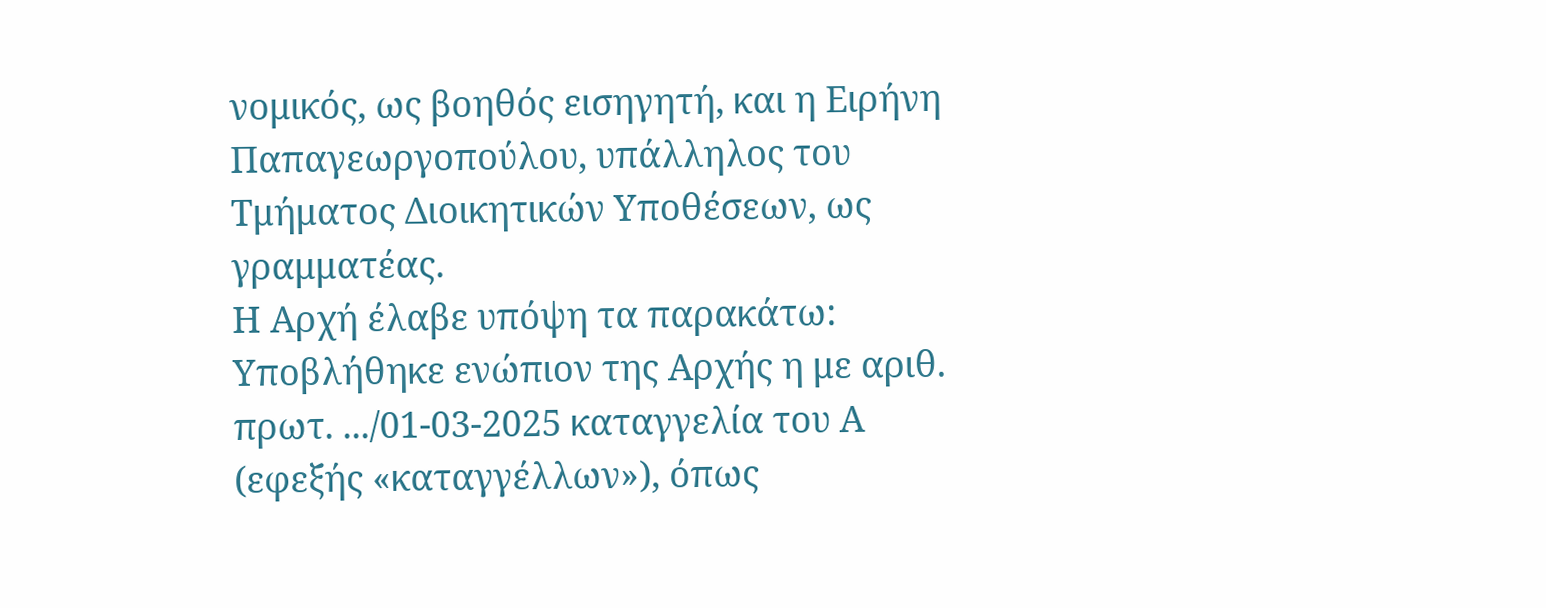νομικός, ως βοηθός εισηγητή, και η Ειρήνη Παπαγεωργοπούλου, υπάλληλος του Τμήματος Διοικητικών Υποθέσεων, ως γραμματέας.
Η Αρχή έλαβε υπόψη τα παρακάτω:
Υποβλήθηκε ενώπιον της Αρχής η με αριθ. πρωτ. .../01-03-2025 καταγγελία του Α (εφεξής «καταγγέλλων»), όπως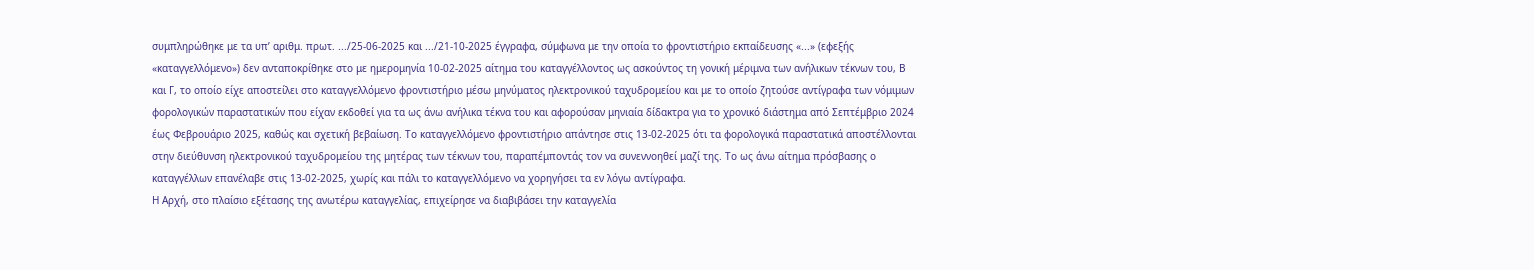συμπληρώθηκε με τα υπ’ αριθμ. πρωτ. .../25-06-2025 και .../21-10-2025 έγγραφα, σύμφωνα με την οποία το φροντιστήριο εκπαίδευσης «...» (εφεξής «καταγγελλόμενο») δεν ανταποκρίθηκε στο με ημερομηνία 10-02-2025 αίτημα του καταγγέλλοντος ως ασκούντος τη γονική μέριμνα των ανήλικων τέκνων του, Β και Γ, το οποίο είχε αποστείλει στο καταγγελλόμενο φροντιστήριο μέσω μηνύματος ηλεκτρονικού ταχυδρομείου και με το οποίο ζητούσε αντίγραφα των νόμιμων φορολογικών παραστατικών που είχαν εκδοθεί για τα ως άνω ανήλικα τέκνα του και αφορούσαν μηνιαία δίδακτρα για το χρονικό διάστημα από Σεπτέμβριο 2024 έως Φεβρουάριο 2025, καθώς και σχετική βεβαίωση. Το καταγγελλόμενο φροντιστήριο απάντησε στις 13-02-2025 ότι τα φορολογικά παραστατικά αποστέλλονται στην διεύθυνση ηλεκτρονικού ταχυδρομείου της μητέρας των τέκνων του, παραπέμποντάς τον να συνεννοηθεί μαζί της. Το ως άνω αίτημα πρόσβασης ο καταγγέλλων επανέλαβε στις 13-02-2025, χωρίς και πάλι το καταγγελλόμενο να χορηγήσει τα εν λόγω αντίγραφα.
Η Αρχή, στο πλαίσιο εξέτασης της ανωτέρω καταγγελίας, επιχείρησε να διαβιβάσει την καταγγελία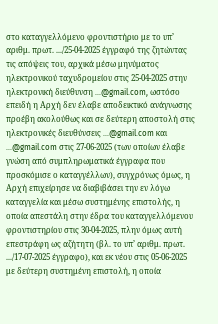στο καταγγελλόμενο φροντιστήριο με το υπ’ αριθμ. πρωτ. .../25-04-2025 έγγραφό της ζητώντας τις απόψεις του, αρχικά μέσω μηνύματος ηλεκτρονικού ταχυδρομείου στις 25-04-2025 στην ηλεκτρονική διεύθυνση ...@gmail.com, ωστόσο επειδή η Αρχή δεν έλαβε αποδεικτικό ανάγνωσης προέβη ακολούθως και σε δεύτερη αποστολή στις ηλεκτρονικές διευθύνσεις ...@gmail.com και ...@gmail.com στις 27-06-2025 (των οποίων έλαβε γνώση από συμπληρωματικά έγγραφα που προσκόμισε ο καταγγέλλων), συγχρόνως όμως, η Αρχή επιχείρησε να διαβιβάσει την εν λόγω καταγγελία και μέσω συστημένης επιστολής, η οποία απεστάλη στην έδρα του καταγγελλόμενου φροντιστηρίου στις 30-04-2025, πλην όμως αυτή επεστράφη ως αζήτητη (βλ. το υπ’ αριθμ. πρωτ. .../17-07-2025 έγγραφο), και εκ νέου στις 05-06-2025 με δεύτερη συστημένη επιστολή, η οποία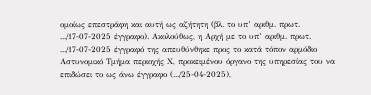ομοίως επεστράφη και αυτή ως αζήτητη (βλ. το υπ’ αριθμ. πρωτ. .../17-07-2025 έγγραφο). Ακολούθως, η Αρχή με το υπ’ αριθμ. πρωτ. .../17-07-2025 έγγραφό της απευθύνθηκε προς το κατά τόπον αρμόδιο Αστυνομικό Τμήμα περιοχής Χ, προκειμένου όργανο της υπηρεσίας του να επιδώσει το ως άνω έγγραφο (.../25-04-2025),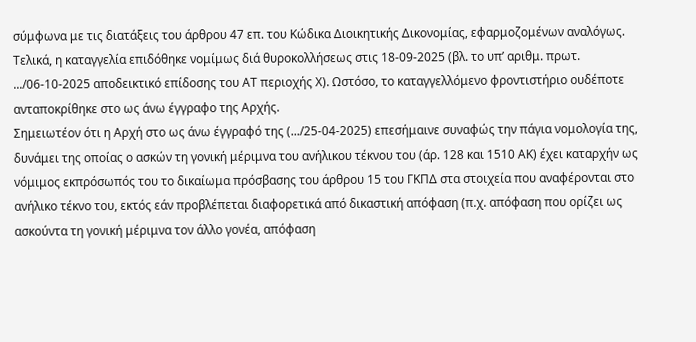σύμφωνα με τις διατάξεις του άρθρου 47 επ. του Κώδικα Διοικητικής Δικονομίας, εφαρμοζομένων αναλόγως. Τελικά, η καταγγελία επιδόθηκε νομίμως διά θυροκολλήσεως στις 18-09-2025 (βλ. το υπ’ αριθμ. πρωτ. .../06-10-2025 αποδεικτικό επίδοσης του ΑΤ περιοχής Χ). Ωστόσο, το καταγγελλόμενο φροντιστήριο ουδέποτε ανταποκρίθηκε στο ως άνω έγγραφο της Αρχής.
Σημειωτέον ότι η Αρχή στο ως άνω έγγραφό της (.../25-04-2025) επεσήμαινε συναφώς την πάγια νομολογία της, δυνάμει της οποίας ο ασκών τη γονική μέριμνα του ανήλικου τέκνου του (άρ. 128 και 1510 ΑΚ) έχει καταρχήν ως νόμιμος εκπρόσωπός του το δικαίωμα πρόσβασης του άρθρου 15 του ΓΚΠΔ στα στοιχεία που αναφέρονται στο ανήλικο τέκνο του, εκτός εάν προβλέπεται διαφορετικά από δικαστική απόφαση (π.χ. απόφαση που ορίζει ως ασκούντα τη γονική μέριμνα τον άλλο γονέα, απόφαση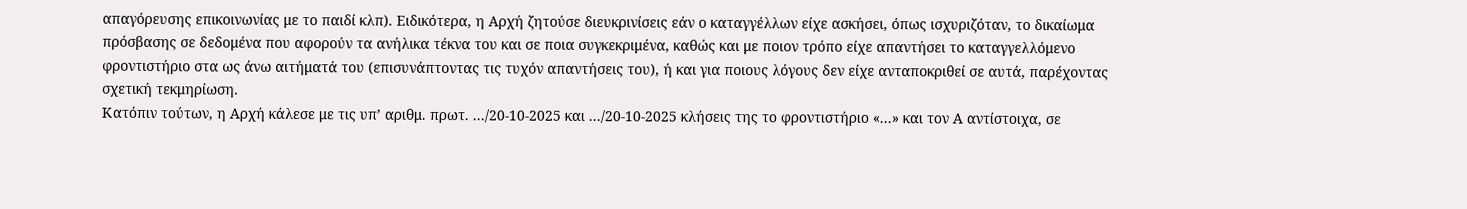απαγόρευσης επικοινωνίας με το παιδί κλπ). Ειδικότερα, η Αρχή ζητούσε διευκρινίσεις εάν ο καταγγέλλων είχε ασκήσει, όπως ισχυριζόταν, το δικαίωμα πρόσβασης σε δεδομένα που αφορούν τα ανήλικα τέκνα του και σε ποια συγκεκριμένα, καθώς και με ποιον τρόπο είχε απαντήσει το καταγγελλόμενο φροντιστήριο στα ως άνω αιτήματά του (επισυνάπτοντας τις τυχόν απαντήσεις του), ή και για ποιους λόγους δεν είχε ανταποκριθεί σε αυτά, παρέχοντας σχετική τεκμηρίωση.
Κατόπιν τούτων, η Αρχή κάλεσε με τις υπ’ αριθμ. πρωτ. .../20-10-2025 και .../20-10-2025 κλήσεις της το φροντιστήριο «...» και τον Α αντίστοιχα, σε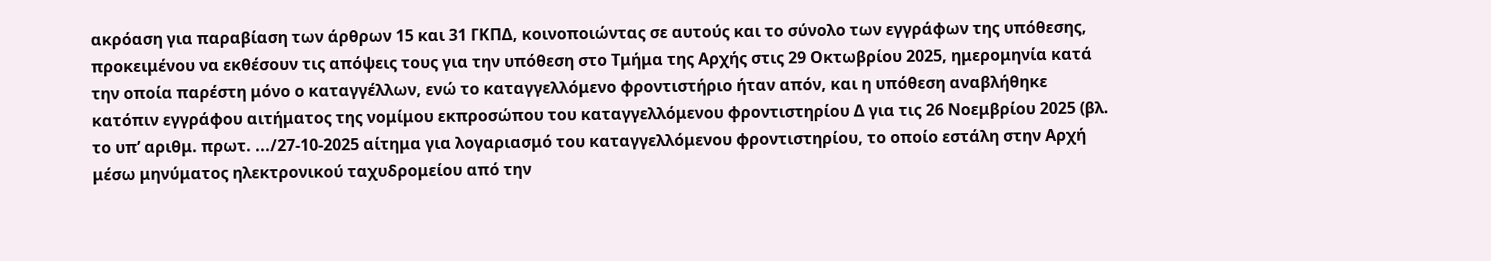ακρόαση για παραβίαση των άρθρων 15 και 31 ΓΚΠΔ, κοινοποιώντας σε αυτούς και το σύνολο των εγγράφων της υπόθεσης, προκειμένου να εκθέσουν τις απόψεις τους για την υπόθεση στο Τμήμα της Αρχής στις 29 Οκτωβρίου 2025, ημερομηνία κατά την οποία παρέστη μόνο ο καταγγέλλων, ενώ το καταγγελλόμενο φροντιστήριο ήταν απόν, και η υπόθεση αναβλήθηκε κατόπιν εγγράφου αιτήματος της νομίμου εκπροσώπου του καταγγελλόμενου φροντιστηρίου Δ για τις 26 Νοεμβρίου 2025 (βλ. το υπ’ αριθμ. πρωτ. .../27-10-2025 αίτημα για λογαριασμό του καταγγελλόμενου φροντιστηρίου, το οποίο εστάλη στην Αρχή μέσω μηνύματος ηλεκτρονικού ταχυδρομείου από την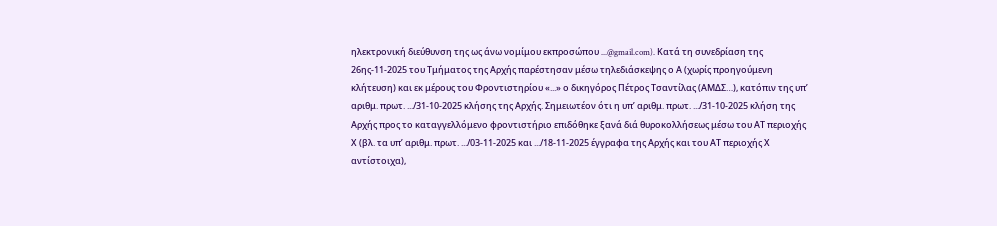ηλεκτρονική διεύθυνση της ως άνω νομίμου εκπροσώπου ...@gmail.com). Κατά τη συνεδρίαση της 26ης-11-2025 του Τμήματος της Αρχής παρέστησαν μέσω τηλεδιάσκεψης ο Α (χωρίς προηγούμενη κλήτευση) και εκ μέρους του Φροντιστηρίου «...» ο δικηγόρος Πέτρος Τσαντίλας (ΑΜΔΣ…), κατόπιν της υπ’ αριθμ. πρωτ. .../31-10-2025 κλήσης της Αρχής. Σημειωτέον ότι η υπ’ αριθμ. πρωτ. .../31-10-2025 κλήση της Αρχής προς το καταγγελλόμενο φροντιστήριο επιδόθηκε ξανά διά θυροκολλήσεως μέσω του ΑΤ περιοχής Χ (βλ. τα υπ’ αριθμ. πρωτ. .../03-11-2025 και .../18-11-2025 έγγραφα της Αρχής και του ΑΤ περιοχής Χ αντίστοιχα),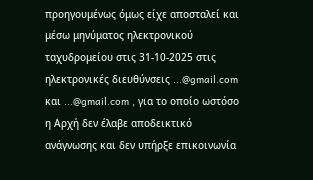προηγουμένως όμως είχε αποσταλεί και μέσω μηνύματος ηλεκτρονικού ταχυδρομείου στις 31-10-2025 στις ηλεκτρονικές διευθύνσεις ...@gmail.com και ...@gmail.com , για το οποίο ωστόσο η Αρχή δεν έλαβε αποδεικτικό ανάγνωσης και δεν υπήρξε επικοινωνία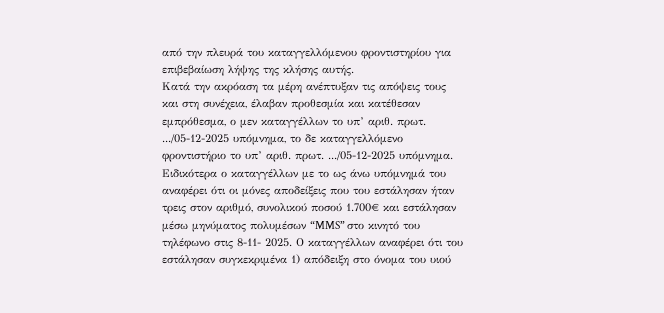από την πλευρά του καταγγελλόμενου φροντιστηρίου για επιβεβαίωση λήψης της κλήσης αυτής.
Κατά την ακρόαση τα μέρη ανέπτυξαν τις απόψεις τους και στη συνέχεια, έλαβαν προθεσμία και κατέθεσαν εμπρόθεσμα, ο μεν καταγγέλλων το υπ’ αριθ. πρωτ. .../05-12-2025 υπόμνημα, το δε καταγγελλόμενο φροντιστήριο το υπ’ αριθ. πρωτ. .../05-12-2025 υπόμνημα.
Ειδικότερα ο καταγγέλλων με το ως άνω υπόμνημά του αναφέρει ότι οι μόνες αποδείξεις που του εστάλησαν ήταν τρεις στον αριθμό, συνολικού ποσού 1.700€ και εστάλησαν μέσω μηνύματος πολυμέσων “MMS” στο κινητό του τηλέφωνο στις 8-11- 2025. Ο καταγγέλλων αναφέρει ότι του εστάλησαν συγκεκριμένα 1) απόδειξη στο όνομα του υιού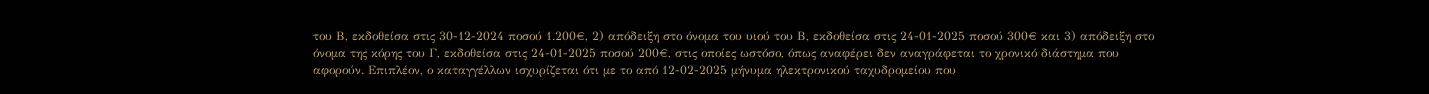του Β, εκδοθείσα στις 30-12-2024 ποσού 1.200€, 2) απόδειξη στο όνομα του υιού του Β, εκδοθείσα στις 24-01-2025 ποσού 300€ και 3) απόδειξη στο όνομα της κόρης του Γ, εκδοθείσα στις 24-01-2025 ποσού 200€, στις οποίες ωστόσο, όπως αναφέρει δεν αναγράφεται το χρονικό διάστημα που αφορούν. Επιπλέον, ο καταγγέλλων ισχυρίζεται ότι με το από 12-02-2025 μήνυμα ηλεκτρονικού ταχυδρομείου που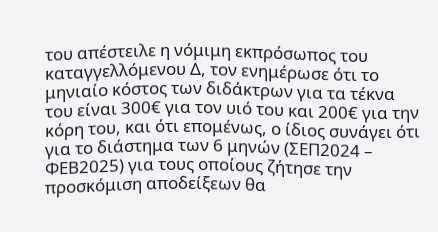του απέστειλε η νόμιμη εκπρόσωπος του καταγγελλόμενου Δ, τον ενημέρωσε ότι το μηνιαίο κόστος των διδάκτρων για τα τέκνα του είναι 300€ για τον υιό του και 200€ για την κόρη του, και ότι επομένως, ο ίδιος συνάγει ότι για το διάστημα των 6 μηνών (ΣΕΠ2024 – ΦΕΒ2025) για τους οποίους ζήτησε την προσκόμιση αποδείξεων θα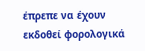έπρεπε να έχουν εκδοθεί φορολογικά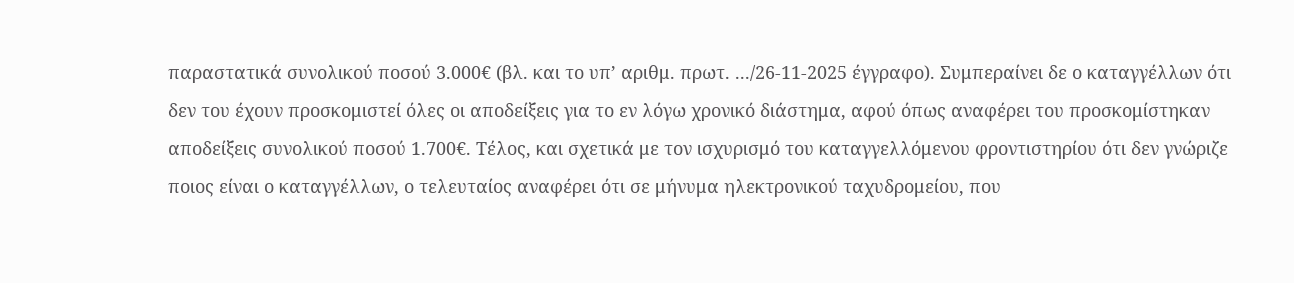παραστατικά συνολικού ποσού 3.000€ (βλ. και το υπ’ αριθμ. πρωτ. .../26-11-2025 έγγραφο). Συμπεραίνει δε ο καταγγέλλων ότι δεν του έχουν προσκομιστεί όλες οι αποδείξεις για το εν λόγω χρονικό διάστημα, αφού όπως αναφέρει του προσκομίστηκαν αποδείξεις συνολικού ποσού 1.700€. Τέλος, και σχετικά με τον ισχυρισμό του καταγγελλόμενου φροντιστηρίου ότι δεν γνώριζε ποιος είναι ο καταγγέλλων, ο τελευταίος αναφέρει ότι σε μήνυμα ηλεκτρονικού ταχυδρομείου, που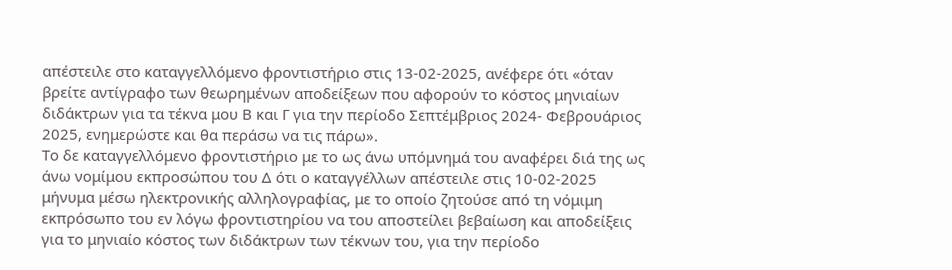απέστειλε στο καταγγελλόμενο φροντιστήριο στις 13-02-2025, ανέφερε ότι «όταν βρείτε αντίγραφο των θεωρημένων αποδείξεων που αφορούν το κόστος μηνιαίων διδάκτρων για τα τέκνα μου Β και Γ για την περίοδο Σεπτέμβριος 2024- Φεβρουάριος 2025, ενημερώστε και θα περάσω να τις πάρω».
Το δε καταγγελλόμενο φροντιστήριο με το ως άνω υπόμνημά του αναφέρει διά της ως άνω νομίμου εκπροσώπου του Δ ότι ο καταγγέλλων απέστειλε στις 10-02-2025 μήνυμα μέσω ηλεκτρονικής αλληλογραφίας, με το οποίο ζητούσε από τη νόμιμη εκπρόσωπο του εν λόγω φροντιστηρίου να του αποστείλει βεβαίωση και αποδείξεις για το μηνιαίο κόστος των διδάκτρων των τέκνων του, για την περίοδο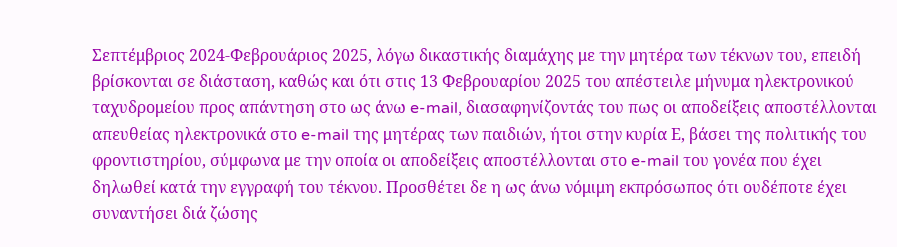Σεπτέμβριος 2024-Φεβρουάριος 2025, λόγω δικαστικής διαμάχης με την μητέρα των τέκνων του, επειδή βρίσκονται σε διάσταση, καθώς και ότι στις 13 Φεβρουαρίου 2025 του απέστειλε μήνυμα ηλεκτρονικού ταχυδρομείου προς απάντηση στο ως άνω e-mail, διασαφηνίζοντάς του πως οι αποδείξεις αποστέλλονται απευθείας ηλεκτρονικά στο e-mail της μητέρας των παιδιών, ήτοι στην κυρία Ε, βάσει της πολιτικής του φροντιστηρίου, σύμφωνα με την οποία οι αποδείξεις αποστέλλονται στο e-mail του γονέα που έχει δηλωθεί κατά την εγγραφή του τέκνου. Προσθέτει δε η ως άνω νόμιμη εκπρόσωπος ότι ουδέποτε έχει συναντήσει διά ζώσης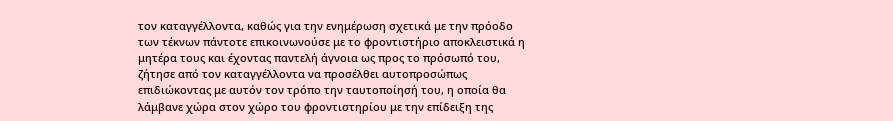τον καταγγέλλοντα, καθώς για την ενημέρωση σχετικά με την πρόοδο των τέκνων πάντοτε επικοινωνούσε με το φροντιστήριο αποκλειστικά η μητέρα τους και έχοντας παντελή άγνοια ως προς το πρόσωπό του, ζήτησε από τον καταγγέλλοντα να προσέλθει αυτοπροσώπως επιδιώκοντας με αυτόν τον τρόπο την ταυτοποίησή του, η οποία θα λάμβανε χώρα στον χώρο του φροντιστηρίου με την επίδειξη της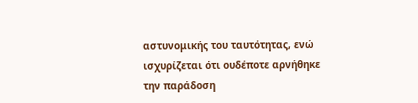αστυνομικής του ταυτότητας, ενώ ισχυρίζεται ότι ουδέποτε αρνήθηκε την παράδοση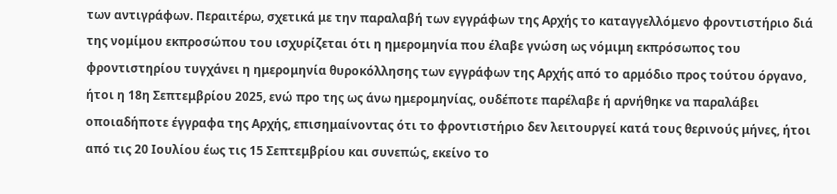των αντιγράφων. Περαιτέρω, σχετικά με την παραλαβή των εγγράφων της Αρχής το καταγγελλόμενο φροντιστήριο διά της νομίμου εκπροσώπου του ισχυρίζεται ότι η ημερομηνία που έλαβε γνώση ως νόμιμη εκπρόσωπος του φροντιστηρίου τυγχάνει η ημερομηνία θυροκόλλησης των εγγράφων της Αρχής από το αρμόδιο προς τούτου όργανο, ήτοι η 18η Σεπτεμβρίου 2025, ενώ προ της ως άνω ημερομηνίας, ουδέποτε παρέλαβε ή αρνήθηκε να παραλάβει οποιαδήποτε έγγραφα της Αρχής, επισημαίνοντας ότι το φροντιστήριο δεν λειτουργεί κατά τους θερινούς μήνες, ήτοι από τις 20 Ιουλίου έως τις 15 Σεπτεμβρίου και συνεπώς, εκείνο το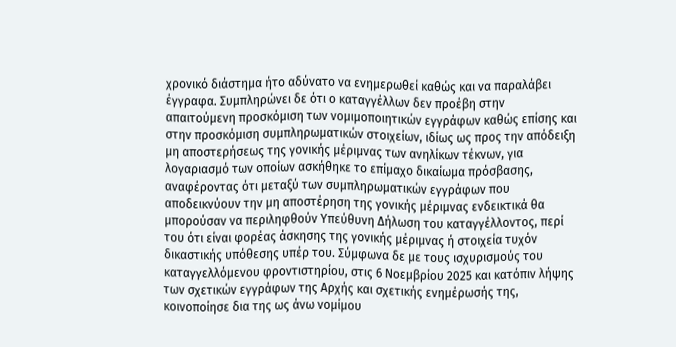χρονικό διάστημα ήτο αδύνατο να ενημερωθεί καθώς και να παραλάβει έγγραφα. Συμπληρώνει δε ότι ο καταγγέλλων δεν προέβη στην απαιτούμενη προσκόμιση των νομιμοποιητικών εγγράφων καθώς επίσης και στην προσκόμιση συμπληρωματικών στοιχείων, ιδίως ως προς την απόδειξη μη αποστερήσεως της γονικής μέριμνας των ανηλίκων τέκνων, για λογαριασμό των οποίων ασκήθηκε το επίμαχο δικαίωμα πρόσβασης, αναφέροντας ότι μεταξύ των συμπληρωματικών εγγράφων που αποδεικνύουν την μη αποστέρηση της γονικής μέριμνας ενδεικτικά θα μπορούσαν να περιληφθούν Υπεύθυνη Δήλωση του καταγγέλλοντος, περί του ότι είναι φορέας άσκησης της γονικής μέριμνας ή στοιχεία τυχόν δικαστικής υπόθεσης υπέρ του. Σύμφωνα δε με τους ισχυρισμούς του καταγγελλόμενου φροντιστηρίου, στις 6 Νοεμβρίου 2025 και κατόπιν λήψης των σχετικών εγγράφων της Αρχής και σχετικής ενημέρωσής της, κοινοποίησε δια της ως άνω νομίμου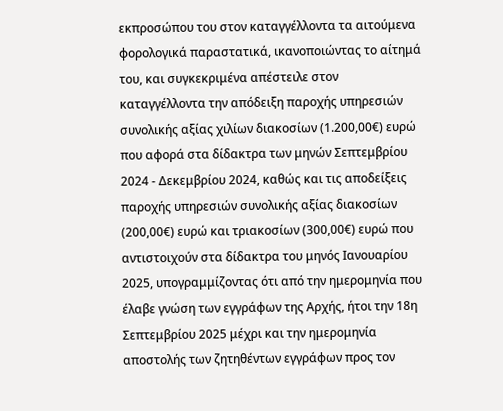εκπροσώπου του στον καταγγέλλοντα τα αιτούμενα φορολογικά παραστατικά, ικανοποιώντας το αίτημά του, και συγκεκριμένα απέστειλε στον καταγγέλλοντα την απόδειξη παροχής υπηρεσιών συνολικής αξίας χιλίων διακοσίων (1.200,00€) ευρώ που αφορά στα δίδακτρα των μηνών Σεπτεμβρίου 2024 - Δεκεμβρίου 2024, καθώς και τις αποδείξεις παροχής υπηρεσιών συνολικής αξίας διακοσίων (200,00€) ευρώ και τριακοσίων (300,00€) ευρώ που αντιστοιχούν στα δίδακτρα του μηνός Ιανουαρίου 2025, υπογραμμίζοντας ότι από την ημερομηνία που έλαβε γνώση των εγγράφων της Αρχής, ήτοι την 18η Σεπτεμβρίου 2025 μέχρι και την ημερομηνία αποστολής των ζητηθέντων εγγράφων προς τον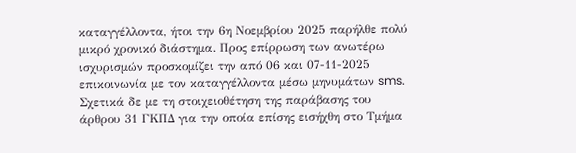καταγγέλλοντα, ήτοι την 6η Νοεμβρίου 2025 παρήλθε πολύ μικρό χρονικό διάστημα. Προς επίρρωση των ανωτέρω ισχυρισμών προσκομίζει την από 06 και 07-11-2025 επικοινωνία με τον καταγγέλλοντα μέσω μηνυμάτων sms. Σχετικά δε με τη στοιχειοθέτηση της παράβασης του άρθρου 31 ΓΚΠΔ για την οποία επίσης εισήχθη στο Τμήμα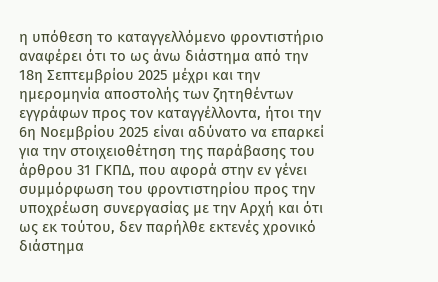η υπόθεση το καταγγελλόμενο φροντιστήριο αναφέρει ότι το ως άνω διάστημα από την 18η Σεπτεμβρίου 2025 μέχρι και την ημερομηνία αποστολής των ζητηθέντων εγγράφων προς τον καταγγέλλοντα, ήτοι την 6η Νοεμβρίου 2025 είναι αδύνατο να επαρκεί για την στοιχειοθέτηση της παράβασης του άρθρου 31 ΓΚΠΔ, που αφορά στην εν γένει συμμόρφωση του φροντιστηρίου προς την υποχρέωση συνεργασίας με την Αρχή και ότι ως εκ τούτου, δεν παρήλθε εκτενές χρονικό διάστημα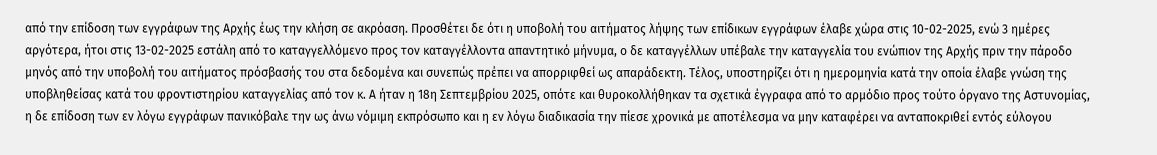από την επίδοση των εγγράφων της Αρχής έως την κλήση σε ακρόαση. Προσθέτει δε ότι η υποβολή του αιτήματος λήψης των επίδικων εγγράφων έλαβε χώρα στις 10-02-2025, ενώ 3 ημέρες αργότερα, ήτοι στις 13-02-2025 εστάλη από το καταγγελλόμενο προς τον καταγγέλλοντα απαντητικό μήνυμα, ο δε καταγγέλλων υπέβαλε την καταγγελία του ενώπιον της Αρχής πριν την πάροδο μηνός από την υποβολή του αιτήματος πρόσβασής του στα δεδομένα και συνεπώς πρέπει να απορριφθεί ως απαράδεκτη. Τέλος, υποστηρίζει ότι η ημερομηνία κατά την οποία έλαβε γνώση της υποβληθείσας κατά του φροντιστηρίου καταγγελίας από τον κ. Α ήταν η 18η Σεπτεμβρίου 2025, οπότε και θυροκολλήθηκαν τα σχετικά έγγραφα από το αρμόδιο προς τούτο όργανο της Αστυνομίας, η δε επίδοση των εν λόγω εγγράφων πανικόβαλε την ως άνω νόμιμη εκπρόσωπο και η εν λόγω διαδικασία την πίεσε χρονικά με αποτέλεσμα να μην καταφέρει να ανταποκριθεί εντός εύλογου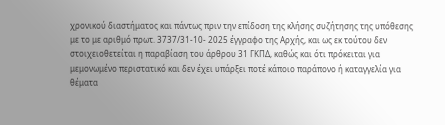χρονικού διαστήματος και πάντως πριν την επίδοση της κλήσης συζήτησης της υπόθεσης με το με αριθμό πρωτ. 3737/31-10- 2025 έγγραφο της Αρχής, και ως εκ τούτου δεν στοιχειοθετείται η παραβίαση του άρθρου 31 ΓΚΠΔ, καθώς και ότι πρόκειται για μεμονωμένο περιστατικό και δεν έχει υπάρξει ποτέ κάποιο παράπονο ή καταγγελία για θέματα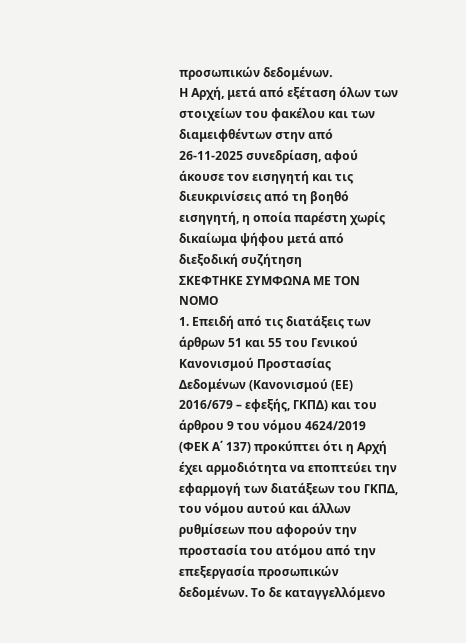προσωπικών δεδομένων.
Η Αρχή, μετά από εξέταση όλων των στοιχείων του φακέλου και των διαμειφθέντων στην από 26-11-2025 συνεδρίαση, αφού άκουσε τον εισηγητή και τις διευκρινίσεις από τη βοηθό εισηγητή, η οποία παρέστη χωρίς δικαίωμα ψήφου μετά από διεξοδική συζήτηση
ΣΚΕΦΤΗΚΕ ΣΥΜΦΩΝΑ ΜΕ ΤΟΝ ΝΟΜΟ
1. Επειδή από τις διατάξεις των άρθρων 51 και 55 του Γενικού Κανονισμού Προστασίας Δεδομένων (Κανονισμού (ΕΕ) 2016/679 – εφεξής, ΓΚΠΔ) και του άρθρου 9 του νόμου 4624/2019 (ΦΕΚ Α΄ 137) προκύπτει ότι η Αρχή έχει αρμοδιότητα να εποπτεύει την εφαρμογή των διατάξεων του ΓΚΠΔ, του νόμου αυτού και άλλων ρυθμίσεων που αφορούν την προστασία του ατόμου από την επεξεργασία προσωπικών δεδομένων. Το δε καταγγελλόμενο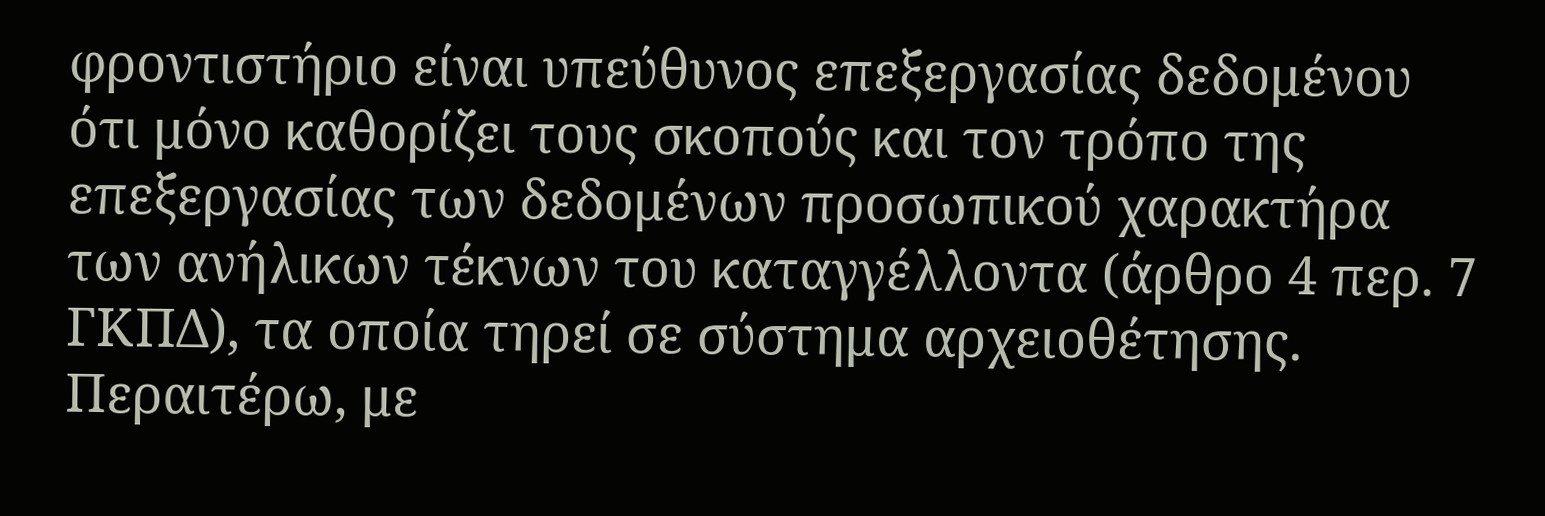φροντιστήριο είναι υπεύθυνος επεξεργασίας δεδομένου ότι μόνο καθορίζει τους σκοπούς και τον τρόπο της επεξεργασίας των δεδομένων προσωπικού χαρακτήρα των ανήλικων τέκνων του καταγγέλλοντα (άρθρο 4 περ. 7 ΓΚΠΔ), τα οποία τηρεί σε σύστημα αρχειοθέτησης. Περαιτέρω, με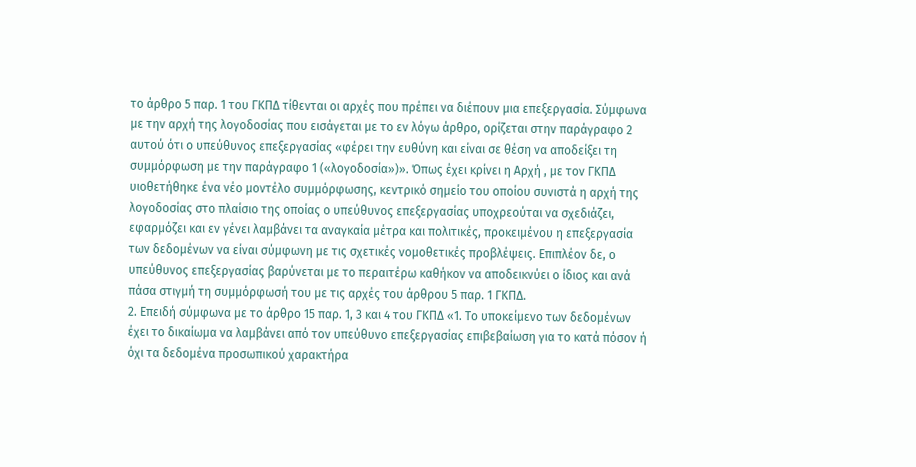το άρθρο 5 παρ. 1 του ΓΚΠΔ τίθενται οι αρχές που πρέπει να διέπουν μια επεξεργασία. Σύμφωνα με την αρχή της λογοδοσίας που εισάγεται με το εν λόγω άρθρο, ορίζεται στην παράγραφο 2 αυτού ότι ο υπεύθυνος επεξεργασίας «φέρει την ευθύνη και είναι σε θέση να αποδείξει τη συμμόρφωση με την παράγραφο 1 («λογοδοσία»)». Όπως έχει κρίνει η Αρχή , με τον ΓΚΠΔ υιοθετήθηκε ένα νέο μοντέλο συμμόρφωσης, κεντρικό σημείο του οποίου συνιστά η αρχή της λογοδοσίας στο πλαίσιο της οποίας ο υπεύθυνος επεξεργασίας υποχρεούται να σχεδιάζει, εφαρμόζει και εν γένει λαμβάνει τα αναγκαία μέτρα και πολιτικές, προκειμένου η επεξεργασία των δεδομένων να είναι σύμφωνη με τις σχετικές νομοθετικές προβλέψεις. Επιπλέον δε, ο υπεύθυνος επεξεργασίας βαρύνεται με το περαιτέρω καθήκον να αποδεικνύει ο ίδιος και ανά πάσα στιγμή τη συμμόρφωσή του με τις αρχές του άρθρου 5 παρ. 1 ΓΚΠΔ.
2. Επειδή σύμφωνα με το άρθρο 15 παρ. 1, 3 και 4 του ΓΚΠΔ «1. Το υποκείμενο των δεδομένων έχει το δικαίωμα να λαμβάνει από τον υπεύθυνο επεξεργασίας επιβεβαίωση για το κατά πόσον ή όχι τα δεδομένα προσωπικού χαρακτήρα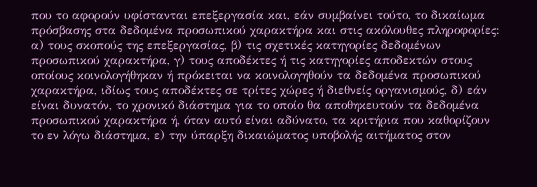που το αφορούν υφίστανται επεξεργασία και, εάν συμβαίνει τούτο, το δικαίωμα πρόσβασης στα δεδομένα προσωπικού χαρακτήρα και στις ακόλουθες πληροφορίες: α) τους σκοπούς της επεξεργασίας, β) τις σχετικές κατηγορίες δεδομένων προσωπικού χαρακτήρα, γ) τους αποδέκτες ή τις κατηγορίες αποδεκτών στους οποίους κοινολογήθηκαν ή πρόκειται να κοινολογηθούν τα δεδομένα προσωπικού χαρακτήρα, ιδίως τους αποδέκτες σε τρίτες χώρες ή διεθνείς οργανισμούς, δ) εάν είναι δυνατόν, το χρονικό διάστημα για το οποίο θα αποθηκευτούν τα δεδομένα προσωπικού χαρακτήρα ή, όταν αυτό είναι αδύνατο, τα κριτήρια που καθορίζουν το εν λόγω διάστημα, ε) την ύπαρξη δικαιώματος υποβολής αιτήματος στον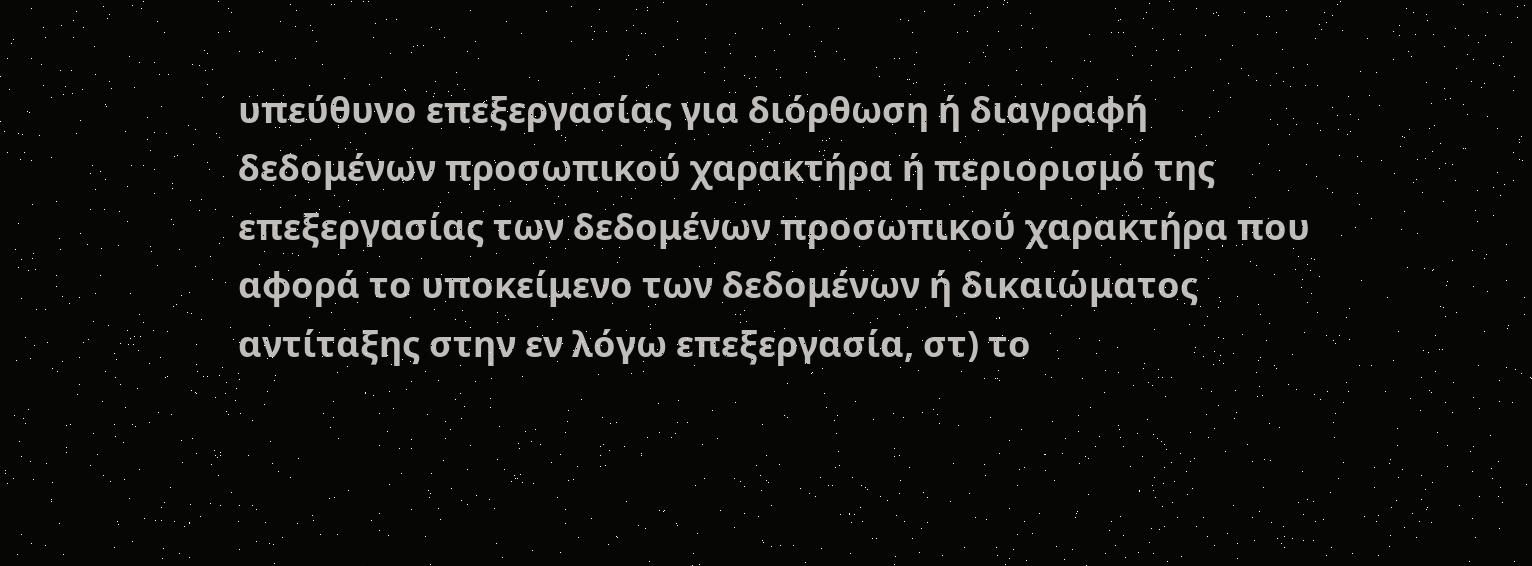υπεύθυνο επεξεργασίας για διόρθωση ή διαγραφή δεδομένων προσωπικού χαρακτήρα ή περιορισμό της επεξεργασίας των δεδομένων προσωπικού χαρακτήρα που αφορά το υποκείμενο των δεδομένων ή δικαιώματος αντίταξης στην εν λόγω επεξεργασία, στ) το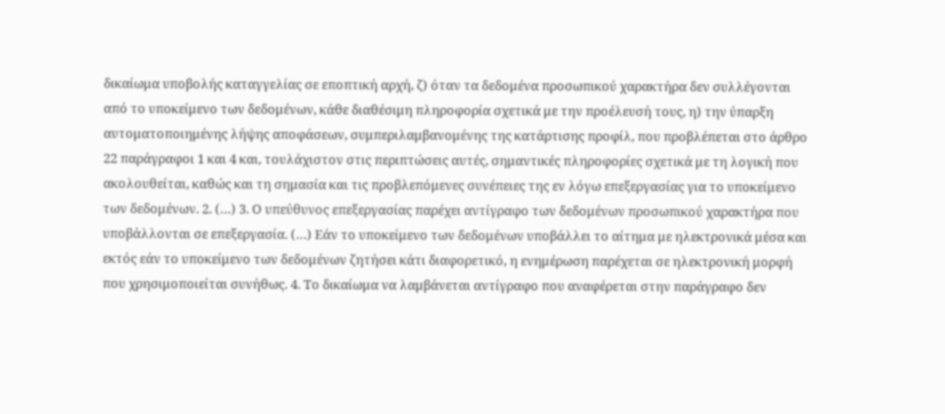δικαίωμα υποβολής καταγγελίας σε εποπτική αρχή, ζ) όταν τα δεδομένα προσωπικού χαρακτήρα δεν συλλέγονται από το υποκείμενο των δεδομένων, κάθε διαθέσιμη πληροφορία σχετικά με την προέλευσή τους, η) την ύπαρξη αυτοματοποιημένης λήψης αποφάσεων, συμπεριλαμβανομένης της κατάρτισης προφίλ, που προβλέπεται στο άρθρο 22 παράγραφοι 1 και 4 και, τουλάχιστον στις περιπτώσεις αυτές, σημαντικές πληροφορίες σχετικά με τη λογική που ακολουθείται, καθώς και τη σημασία και τις προβλεπόμενες συνέπειες της εν λόγω επεξεργασίας για το υποκείμενο των δεδομένων. 2. (…) 3. Ο υπεύθυνος επεξεργασίας παρέχει αντίγραφο των δεδομένων προσωπικού χαρακτήρα που υποβάλλονται σε επεξεργασία. (…) Εάν το υποκείμενο των δεδομένων υποβάλλει το αίτημα με ηλεκτρονικά μέσα και εκτός εάν το υποκείμενο των δεδομένων ζητήσει κάτι διαφορετικό, η ενημέρωση παρέχεται σε ηλεκτρονική μορφή που χρησιμοποιείται συνήθως. 4. Το δικαίωμα να λαμβάνεται αντίγραφο που αναφέρεται στην παράγραφο δεν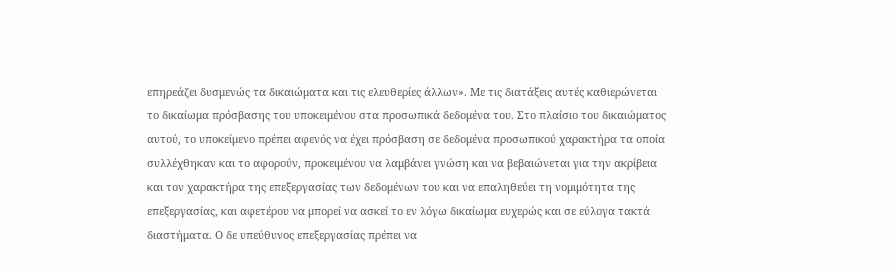επηρεάζει δυσμενώς τα δικαιώματα και τις ελευθερίες άλλων». Με τις διατάξεις αυτές καθιερώνεται το δικαίωμα πρόσβασης του υποκειμένου στα προσωπικά δεδομένα του. Στο πλαίσιο του δικαιώματος αυτού, το υποκείμενο πρέπει αφενός να έχει πρόσβαση σε δεδομένα προσωπικού χαρακτήρα τα οποία συλλέχθηκαν και το αφορούν, προκειμένου να λαμβάνει γνώση και να βεβαιώνεται για την ακρίβεια και τον χαρακτήρα της επεξεργασίας των δεδομένων του και να επαληθεύει τη νομιμότητα της επεξεργασίας, και αφετέρου να μπορεί να ασκεί το εν λόγω δικαίωμα ευχερώς και σε εύλογα τακτά διαστήματα. Ο δε υπεύθυνος επεξεργασίας πρέπει να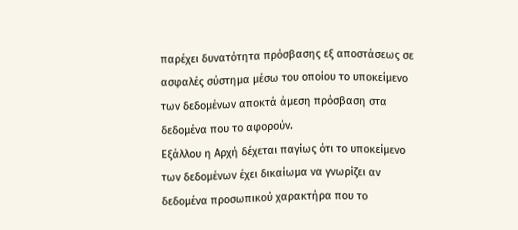παρέχει δυνατότητα πρόσβασης εξ αποστάσεως σε ασφαλές σύστημα μέσω του οποίου το υποκείμενο των δεδομένων αποκτά άμεση πρόσβαση στα δεδομένα που το αφορούν.
Εξάλλου η Αρχή δέχεται παγίως ότι το υποκείμενο των δεδομένων έχει δικαίωμα να γνωρίζει αν δεδομένα προσωπικού χαρακτήρα που το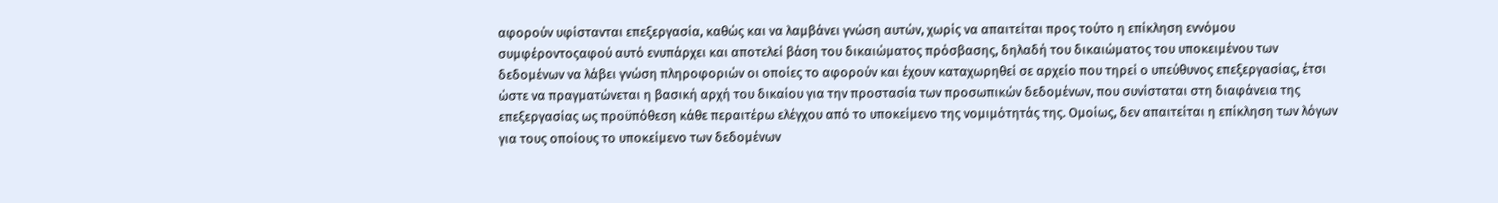αφορούν υφίστανται επεξεργασία, καθώς και να λαμβάνει γνώση αυτών, χωρίς να απαιτείται προς τούτο η επίκληση εννόμου συμφέροντοςαφού αυτό ενυπάρχει και αποτελεί βάση του δικαιώματος πρόσβασης, δηλαδή του δικαιώματος του υποκειμένου των δεδομένων να λάβει γνώση πληροφοριών οι οποίες το αφορούν και έχουν καταχωρηθεί σε αρχείο που τηρεί ο υπεύθυνος επεξεργασίας, έτσι ώστε να πραγματώνεται η βασική αρχή του δικαίου για την προστασία των προσωπικών δεδομένων, που συνίσταται στη διαφάνεια της επεξεργασίας ως προϋπόθεση κάθε περαιτέρω ελέγχου από το υποκείμενο της νομιμότητάς της. Ομοίως, δεν απαιτείται η επίκληση των λόγων για τους οποίους το υποκείμενο των δεδομένων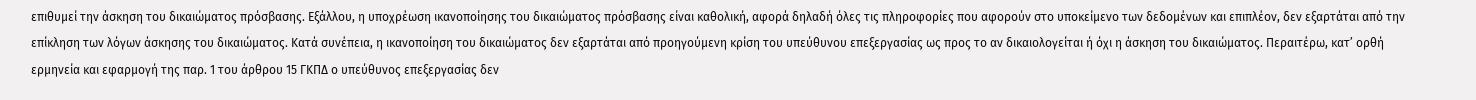επιθυμεί την άσκηση του δικαιώματος πρόσβασης. Εξάλλου, η υποχρέωση ικανοποίησης του δικαιώματος πρόσβασης είναι καθολική, αφορά δηλαδή όλες τις πληροφορίες που αφορούν στο υποκείμενο των δεδομένων και επιπλέον, δεν εξαρτάται από την επίκληση των λόγων άσκησης του δικαιώματος. Κατά συνέπεια, η ικανοποίηση του δικαιώματος δεν εξαρτάται από προηγούμενη κρίση του υπεύθυνου επεξεργασίας ως προς το αν δικαιολογείται ή όχι η άσκηση του δικαιώματος. Περαιτέρω, κατ’ ορθή ερμηνεία και εφαρμογή της παρ. 1 του άρθρου 15 ΓΚΠΔ ο υπεύθυνος επεξεργασίας δεν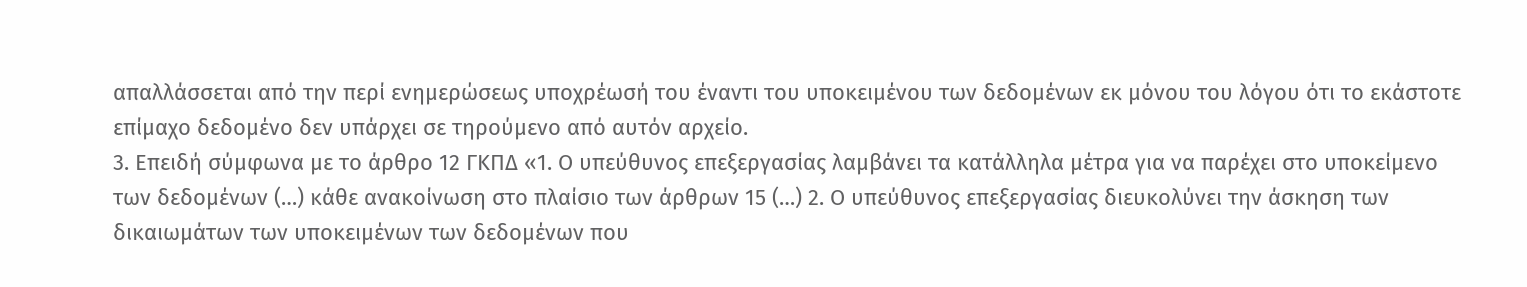απαλλάσσεται από την περί ενημερώσεως υποχρέωσή του έναντι του υποκειμένου των δεδομένων εκ μόνου του λόγου ότι το εκάστοτε επίμαχο δεδομένο δεν υπάρχει σε τηρούμενο από αυτόν αρχείο.
3. Επειδή σύμφωνα με το άρθρο 12 ΓΚΠΔ «1. Ο υπεύθυνος επεξεργασίας λαμβάνει τα κατάλληλα μέτρα για να παρέχει στο υποκείμενο των δεδομένων (…) κάθε ανακοίνωση στο πλαίσιο των άρθρων 15 (…) 2. Ο υπεύθυνος επεξεργασίας διευκολύνει την άσκηση των δικαιωμάτων των υποκειμένων των δεδομένων που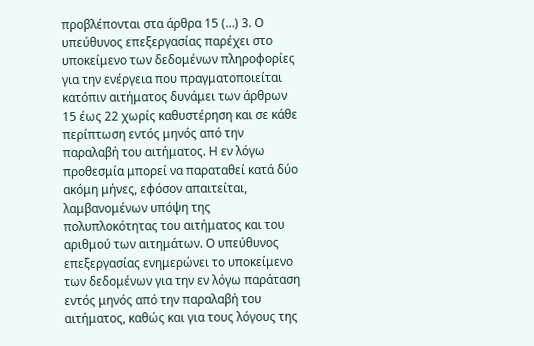προβλέπονται στα άρθρα 15 (…) 3. Ο υπεύθυνος επεξεργασίας παρέχει στο υποκείμενο των δεδομένων πληροφορίες για την ενέργεια που πραγματοποιείται κατόπιν αιτήματος δυνάμει των άρθρων 15 έως 22 χωρίς καθυστέρηση και σε κάθε περίπτωση εντός μηνός από την παραλαβή του αιτήματος. Η εν λόγω προθεσμία μπορεί να παραταθεί κατά δύο ακόμη μήνες, εφόσον απαιτείται, λαμβανομένων υπόψη της πολυπλοκότητας του αιτήματος και του αριθμού των αιτημάτων. Ο υπεύθυνος επεξεργασίας ενημερώνει το υποκείμενο των δεδομένων για την εν λόγω παράταση εντός μηνός από την παραλαβή του αιτήματος, καθώς και για τους λόγους της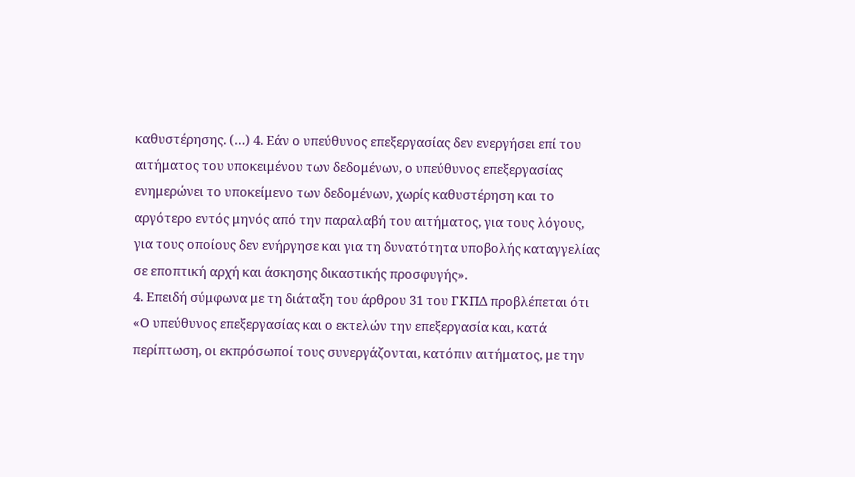καθυστέρησης. (…) 4. Εάν ο υπεύθυνος επεξεργασίας δεν ενεργήσει επί του αιτήματος του υποκειμένου των δεδομένων, ο υπεύθυνος επεξεργασίας ενημερώνει το υποκείμενο των δεδομένων, χωρίς καθυστέρηση και το αργότερο εντός μηνός από την παραλαβή του αιτήματος, για τους λόγους, για τους οποίους δεν ενήργησε και για τη δυνατότητα υποβολής καταγγελίας σε εποπτική αρχή και άσκησης δικαστικής προσφυγής».
4. Επειδή σύμφωνα με τη διάταξη του άρθρου 31 του ΓΚΠΔ προβλέπεται ότι «Ο υπεύθυνος επεξεργασίας και ο εκτελών την επεξεργασία και, κατά περίπτωση, οι εκπρόσωποί τους συνεργάζονται, κατόπιν αιτήματος, με την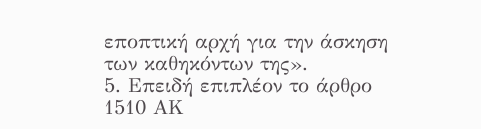εποπτική αρχή για την άσκηση των καθηκόντων της».
5. Επειδή επιπλέον το άρθρο 1510 ΑΚ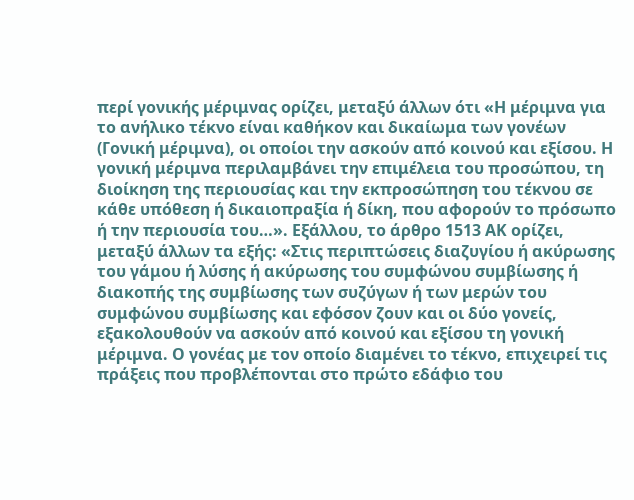περί γονικής μέριμνας ορίζει, μεταξύ άλλων ότι «Η μέριμνα για το ανήλικο τέκνο είναι καθήκον και δικαίωμα των γονέων (Γονική μέριμνα), οι οποίοι την ασκούν από κοινού και εξίσου. Η γονική μέριμνα περιλαμβάνει την επιμέλεια του προσώπου, τη διοίκηση της περιουσίας και την εκπροσώπηση του τέκνου σε κάθε υπόθεση ή δικαιοπραξία ή δίκη, που αφορούν το πρόσωπο ή την περιουσία του…». Εξάλλου, το άρθρο 1513 ΑΚ ορίζει, μεταξύ άλλων τα εξής: «Στις περιπτώσεις διαζυγίου ή ακύρωσης του γάμου ή λύσης ή ακύρωσης του συμφώνου συμβίωσης ή διακοπής της συμβίωσης των συζύγων ή των μερών του συμφώνου συμβίωσης και εφόσον ζουν και οι δύο γονείς, εξακολουθούν να ασκούν από κοινού και εξίσου τη γονική μέριμνα. Ο γονέας με τον οποίο διαμένει το τέκνο, επιχειρεί τις πράξεις που προβλέπονται στο πρώτο εδάφιο του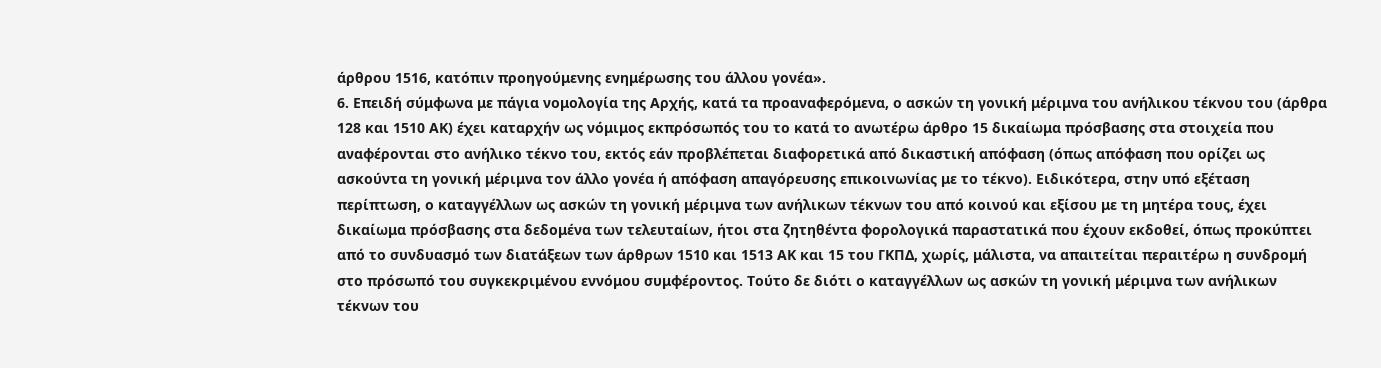άρθρου 1516, κατόπιν προηγούμενης ενημέρωσης του άλλου γονέα».
6. Επειδή σύμφωνα με πάγια νομολογία της Αρχής, κατά τα προαναφερόμενα, ο ασκών τη γονική μέριμνα του ανήλικου τέκνου του (άρθρα 128 και 1510 ΑΚ) έχει καταρχήν ως νόμιμος εκπρόσωπός του το κατά το ανωτέρω άρθρο 15 δικαίωμα πρόσβασης στα στοιχεία που αναφέρονται στο ανήλικο τέκνο του, εκτός εάν προβλέπεται διαφορετικά από δικαστική απόφαση (όπως απόφαση που ορίζει ως ασκούντα τη γονική μέριμνα τον άλλο γονέα ή απόφαση απαγόρευσης επικοινωνίας με το τέκνο). Ειδικότερα, στην υπό εξέταση περίπτωση, ο καταγγέλλων ως ασκών τη γονική μέριμνα των ανήλικων τέκνων του από κοινού και εξίσου με τη μητέρα τους, έχει δικαίωμα πρόσβασης στα δεδομένα των τελευταίων, ήτοι στα ζητηθέντα φορολογικά παραστατικά που έχουν εκδοθεί, όπως προκύπτει από το συνδυασμό των διατάξεων των άρθρων 1510 και 1513 ΑΚ και 15 του ΓΚΠΔ, χωρίς, μάλιστα, να απαιτείται περαιτέρω η συνδρομή στο πρόσωπό του συγκεκριμένου εννόμου συμφέροντος. Τούτο δε διότι ο καταγγέλλων ως ασκών τη γονική μέριμνα των ανήλικων τέκνων του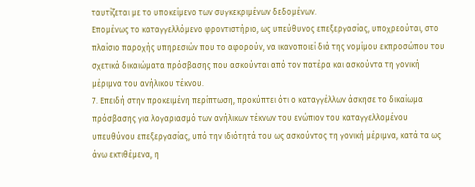ταυτίζεται με το υποκείμενο των συγκεκριμένων δεδομένων.
Επομένως το καταγγελλόμενο φροντιστήριο, ως υπεύθυνος επεξεργασίας, υποχρεούται, στο πλαίσιο παροχής υπηρεσιών που το αφορούν, να ικανοποιεί διά της νομίμου εκπροσώπου του σχετικά δικαιώματα πρόσβασης που ασκούνται από τον πατέρα και ασκούντα τη γονική μέριμνα του ανήλικου τέκνου.
7. Επειδή στην προκειμένη περίπτωση, προκύπτει ότι ο καταγγέλλων άσκησε το δικαίωμα πρόσβασης για λογαριασμό των ανήλικων τέκνων του ενώπιον του καταγγελλομένου υπευθύνου επεξεργασίας, υπό την ιδιότητά του ως ασκούντος τη γονική μέριμνα, κατά τα ως άνω εκτιθέμενα, η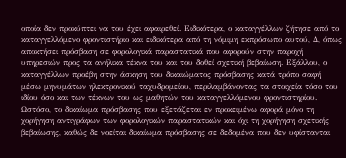οποία δεν προκύπτει να του έχει αφαιρεθεί. Ειδικότερα, ο καταγγέλλων ζήτησε από το καταγγελλόμενο φροντιστήριο και ειδικότερα από τη νόμιμη εκπρόσωπο αυτού, Δ, όπως αποκτήσει πρόσβαση σε φορολογικά παραστατικά που αφορούν στην παροχή υπηρεσιών προς τα ανήλικα τέκνα του και του δοθεί σχετική βεβαίωση. Εξάλλου, ο καταγγέλλων προέβη στην άσκηση του δικαιώματος πρόσβασης κατά τρόπο σαφή μέσω μηνυμάτων ηλεκτρονικού ταχυδρομείου, περιλαμβάνοντας τα στοιχεία τόσο του ιδίου όσο και των τέκνων του ως μαθητών του καταγγελλόμενου φροντιστηρίου. Ωστόσο, το δικαίωμα πρόσβασης που εξετάζεται εν προκειμένω αφορά μόνο τη χορήγηση αντιγράφων των φορολογικών παραστατικών και όχι τη χορήγηση σχετικής βεβαίωσης, καθώς δε νοείται δικαίωμα πρόσβασης σε δεδομένα που δεν υφίστανται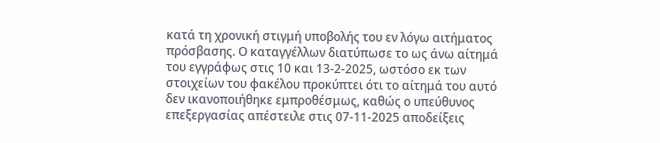κατά τη χρονική στιγμή υποβολής του εν λόγω αιτήματος πρόσβασης. Ο καταγγέλλων διατύπωσε το ως άνω αίτημά του εγγράφως στις 10 και 13-2-2025, ωστόσο εκ των στοιχείων του φακέλου προκύπτει ότι το αίτημά του αυτό δεν ικανοποιήθηκε εμπροθέσμως, καθώς ο υπεύθυνος επεξεργασίας απέστειλε στις 07-11-2025 αποδείξεις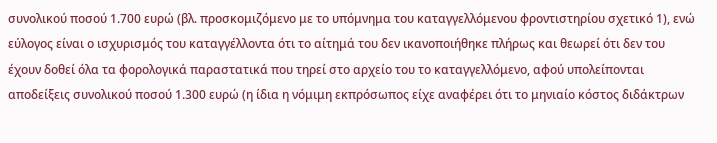συνολικού ποσού 1.700 ευρώ (βλ. προσκομιζόμενο με το υπόμνημα του καταγγελλόμενου φροντιστηρίου σχετικό 1), ενώ εύλογος είναι ο ισχυρισμός του καταγγέλλοντα ότι το αίτημά του δεν ικανοποιήθηκε πλήρως και θεωρεί ότι δεν του έχουν δοθεί όλα τα φορολογικά παραστατικά που τηρεί στο αρχείο του το καταγγελλόμενο, αφού υπολείπονται αποδείξεις συνολικού ποσού 1.300 ευρώ (η ίδια η νόμιμη εκπρόσωπος είχε αναφέρει ότι το μηνιαίο κόστος διδάκτρων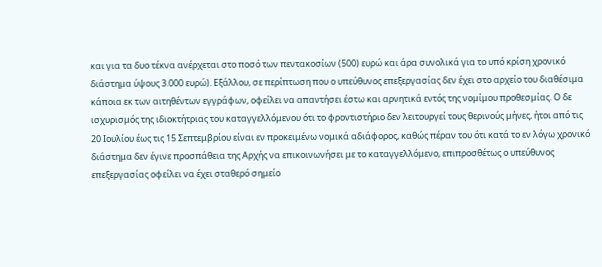και για τα δυο τέκνα ανέρχεται στο ποσό των πεντακοσίων (500) ευρώ και άρα συνολικά για το υπό κρίση χρονικό διάστημα ύψους 3.000 ευρώ). Εξάλλου, σε περίπτωση που ο υπεύθυνος επεξεργασίας δεν έχει στο αρχείο του διαθέσιμα κάποια εκ των αιτηθέντων εγγράφων, οφείλει να απαντήσει έστω και αρνητικά εντός της νομίμου προθεσμίας. Ο δε ισχυρισμός της ιδιοκτήτριας του καταγγελλόμενου ότι το φροντιστήριο δεν λειτουργεί τους θερινούς μήνες, ήτοι από τις 20 Ιουλίου έως τις 15 Σεπτεμβρίου είναι εν προκειμένω νομικά αδιάφορος, καθώς πέραν του ότι κατά το εν λόγω χρονικό διάστημα δεν έγινε προσπάθεια της Αρχής να επικοινωνήσει με το καταγγελλόμενο, επιπροσθέτως ο υπεύθυνος επεξεργασίας οφείλει να έχει σταθερό σημείο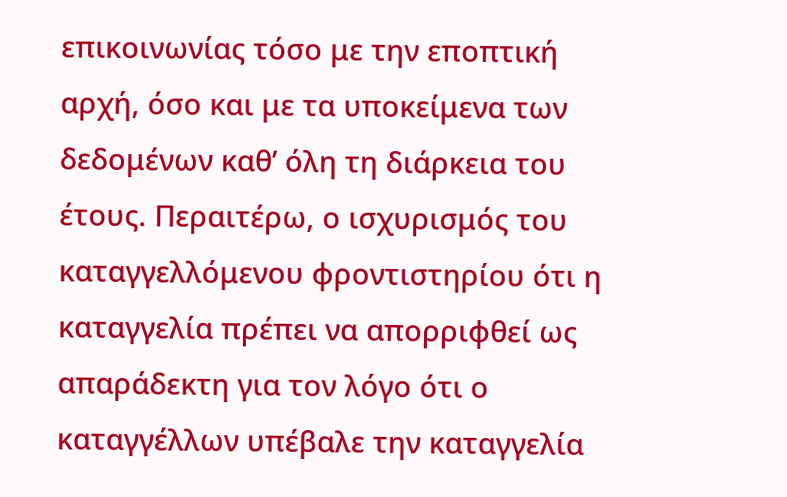επικοινωνίας τόσο με την εποπτική αρχή, όσο και με τα υποκείμενα των δεδομένων καθ’ όλη τη διάρκεια του έτους. Περαιτέρω, ο ισχυρισμός του καταγγελλόμενου φροντιστηρίου ότι η καταγγελία πρέπει να απορριφθεί ως απαράδεκτη για τον λόγο ότι ο καταγγέλλων υπέβαλε την καταγγελία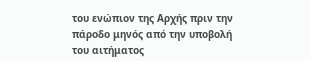του ενώπιον της Αρχής πριν την πάροδο μηνός από την υποβολή του αιτήματος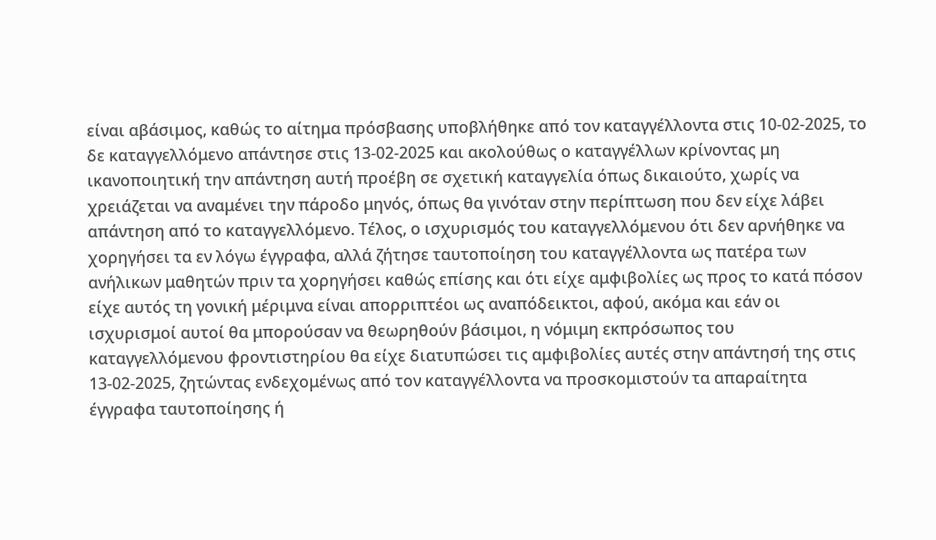είναι αβάσιμος, καθώς το αίτημα πρόσβασης υποβλήθηκε από τον καταγγέλλοντα στις 10-02-2025, το δε καταγγελλόμενο απάντησε στις 13-02-2025 και ακολούθως ο καταγγέλλων κρίνοντας μη ικανοποιητική την απάντηση αυτή προέβη σε σχετική καταγγελία όπως δικαιούτο, χωρίς να χρειάζεται να αναμένει την πάροδο μηνός, όπως θα γινόταν στην περίπτωση που δεν είχε λάβει απάντηση από το καταγγελλόμενο. Τέλος, ο ισχυρισμός του καταγγελλόμενου ότι δεν αρνήθηκε να χορηγήσει τα εν λόγω έγγραφα, αλλά ζήτησε ταυτοποίηση του καταγγέλλοντα ως πατέρα των ανήλικων μαθητών πριν τα χορηγήσει καθώς επίσης και ότι είχε αμφιβολίες ως προς το κατά πόσον είχε αυτός τη γονική μέριμνα είναι απορριπτέοι ως αναπόδεικτοι, αφού, ακόμα και εάν οι ισχυρισμοί αυτοί θα μπορούσαν να θεωρηθούν βάσιμοι, η νόμιμη εκπρόσωπος του καταγγελλόμενου φροντιστηρίου θα είχε διατυπώσει τις αμφιβολίες αυτές στην απάντησή της στις 13-02-2025, ζητώντας ενδεχομένως από τον καταγγέλλοντα να προσκομιστούν τα απαραίτητα έγγραφα ταυτοποίησης ή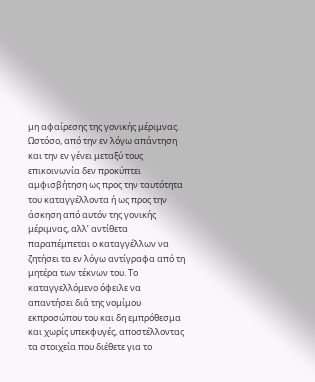μη αφαίρεσης της γονικής μέριμνας. Ωστόσο, από την εν λόγω απάντηση και την εν γένει μεταξύ τους επικοινωνία δεν προκύπτει αμφισβήτηση ως προς την ταυτότητα του καταγγέλλοντα ή ως προς την άσκηση από αυτόν της γονικής μέριμνας, αλλ’ αντίθετα παραπέμπεται ο καταγγέλλων να ζητήσει τα εν λόγω αντίγραφα από τη μητέρα των τέκνων του. Το καταγγελλόμενο όφειλε να απαντήσει διά της νομίμου εκπροσώπου του και δη εμπρόθεσμα και χωρίς υπεκφυγές, αποστέλλοντας τα στοιχεία που διέθετε για το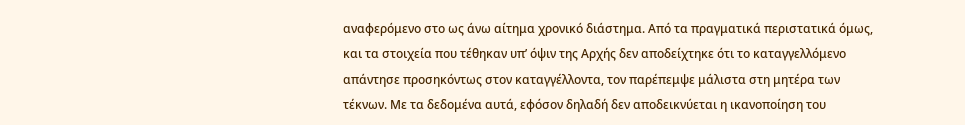αναφερόμενο στο ως άνω αίτημα χρονικό διάστημα. Από τα πραγματικά περιστατικά όμως, και τα στοιχεία που τέθηκαν υπ’ όψιν της Αρχής δεν αποδείχτηκε ότι το καταγγελλόμενο απάντησε προσηκόντως στον καταγγέλλοντα, τον παρέπεμψε μάλιστα στη μητέρα των τέκνων. Με τα δεδομένα αυτά, εφόσον δηλαδή δεν αποδεικνύεται η ικανοποίηση του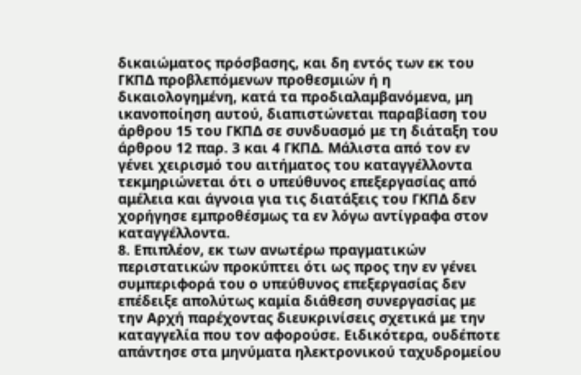δικαιώματος πρόσβασης, και δη εντός των εκ του ΓΚΠΔ προβλεπόμενων προθεσμιών ή η δικαιολογημένη, κατά τα προδιαλαμβανόμενα, μη ικανοποίηση αυτού, διαπιστώνεται παραβίαση του άρθρου 15 του ΓΚΠΔ σε συνδυασμό με τη διάταξη του άρθρου 12 παρ. 3 και 4 ΓΚΠΔ. Μάλιστα από τον εν γένει χειρισμό του αιτήματος του καταγγέλλοντα τεκμηριώνεται ότι ο υπεύθυνος επεξεργασίας από αμέλεια και άγνοια για τις διατάξεις του ΓΚΠΔ δεν χορήγησε εμπροθέσμως τα εν λόγω αντίγραφα στον καταγγέλλοντα.
8. Επιπλέον, εκ των ανωτέρω πραγματικών περιστατικών προκύπτει ότι ως προς την εν γένει συμπεριφορά του ο υπεύθυνος επεξεργασίας δεν επέδειξε απολύτως καμία διάθεση συνεργασίας με την Αρχή παρέχοντας διευκρινίσεις σχετικά με την καταγγελία που τον αφορούσε. Ειδικότερα, ουδέποτε απάντησε στα μηνύματα ηλεκτρονικού ταχυδρομείου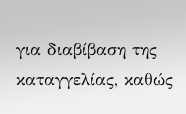για διαβίβαση της καταγγελίας, καθώς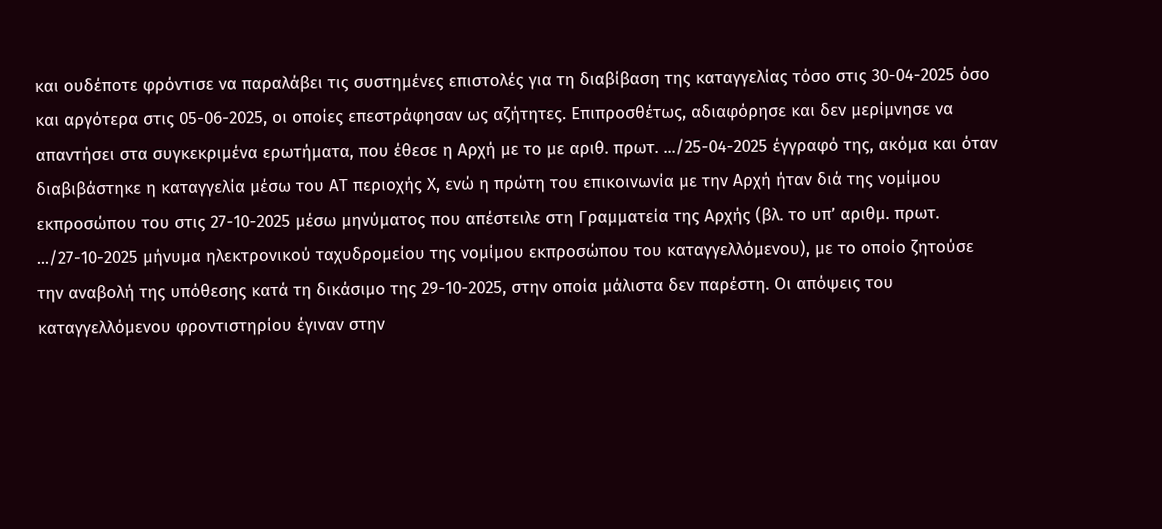και ουδέποτε φρόντισε να παραλάβει τις συστημένες επιστολές για τη διαβίβαση της καταγγελίας τόσο στις 30-04-2025 όσο και αργότερα στις 05-06-2025, οι οποίες επεστράφησαν ως αζήτητες. Επιπροσθέτως, αδιαφόρησε και δεν μερίμνησε να απαντήσει στα συγκεκριμένα ερωτήματα, που έθεσε η Αρχή με το με αριθ. πρωτ. .../25-04-2025 έγγραφό της, ακόμα και όταν διαβιβάστηκε η καταγγελία μέσω του ΑΤ περιοχής Χ, ενώ η πρώτη του επικοινωνία με την Αρχή ήταν διά της νομίμου εκπροσώπου του στις 27-10-2025 μέσω μηνύματος που απέστειλε στη Γραμματεία της Αρχής (βλ. το υπ’ αριθμ. πρωτ. .../27-10-2025 μήνυμα ηλεκτρονικού ταχυδρομείου της νομίμου εκπροσώπου του καταγγελλόμενου), με το οποίο ζητούσε την αναβολή της υπόθεσης κατά τη δικάσιμο της 29-10-2025, στην οποία μάλιστα δεν παρέστη. Οι απόψεις του καταγγελλόμενου φροντιστηρίου έγιναν στην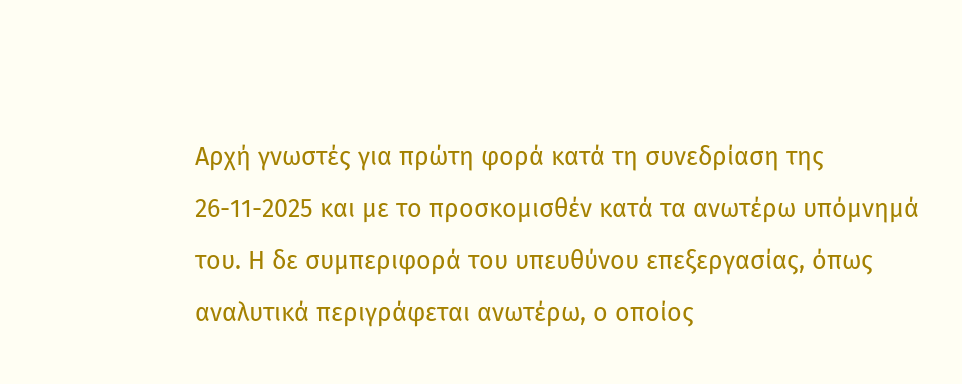Αρχή γνωστές για πρώτη φορά κατά τη συνεδρίαση της 26-11-2025 και με το προσκομισθέν κατά τα ανωτέρω υπόμνημά του. Η δε συμπεριφορά του υπευθύνου επεξεργασίας, όπως αναλυτικά περιγράφεται ανωτέρω, ο οποίος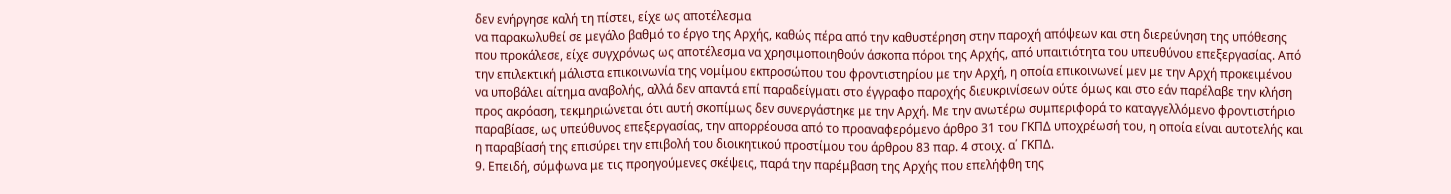δεν ενήργησε καλή τη πίστει, είχε ως αποτέλεσμα
να παρακωλυθεί σε μεγάλο βαθμό το έργο της Αρχής, καθώς πέρα από την καθυστέρηση στην παροχή απόψεων και στη διερεύνηση της υπόθεσης που προκάλεσε, είχε συγχρόνως ως αποτέλεσμα να χρησιμοποιηθούν άσκοπα πόροι της Αρχής, από υπαιτιότητα του υπευθύνου επεξεργασίας. Από την επιλεκτική μάλιστα επικοινωνία της νομίμου εκπροσώπου του φροντιστηρίου με την Αρχή, η οποία επικοινωνεί μεν με την Αρχή προκειμένου να υποβάλει αίτημα αναβολής, αλλά δεν απαντά επί παραδείγματι στο έγγραφο παροχής διευκρινίσεων ούτε όμως και στο εάν παρέλαβε την κλήση προς ακρόαση, τεκμηριώνεται ότι αυτή σκοπίμως δεν συνεργάστηκε με την Αρχή. Με την ανωτέρω συμπεριφορά το καταγγελλόμενο φροντιστήριο παραβίασε, ως υπεύθυνος επεξεργασίας, την απορρέουσα από το προαναφερόμενο άρθρο 31 του ΓΚΠΔ υποχρέωσή του, η οποία είναι αυτοτελής και η παραβίασή της επισύρει την επιβολή του διοικητικού προστίμου του άρθρου 83 παρ. 4 στοιχ. α΄ ΓΚΠΔ.
9. Επειδή, σύμφωνα με τις προηγούμενες σκέψεις, παρά την παρέμβαση της Αρχής που επελήφθη της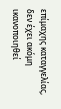επίμαχης καταγγελίας, δεν έχει ακόμη ικανοποιηθεί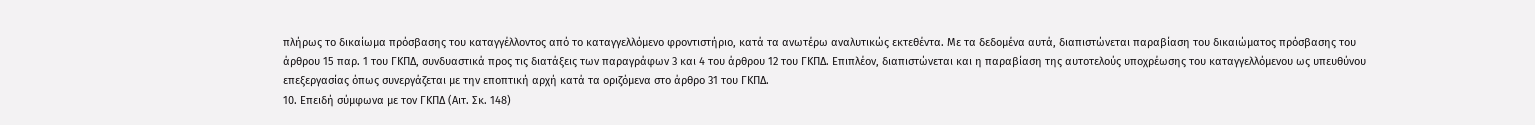πλήρως το δικαίωμα πρόσβασης του καταγγέλλοντος από το καταγγελλόμενο φροντιστήριο, κατά τα ανωτέρω αναλυτικώς εκτεθέντα. Με τα δεδομένα αυτά, διαπιστώνεται παραβίαση του δικαιώματος πρόσβασης του άρθρου 15 παρ. 1 του ΓΚΠΔ, συνδυαστικά προς τις διατάξεις των παραγράφων 3 και 4 του άρθρου 12 του ΓΚΠΔ. Επιπλέον, διαπιστώνεται και η παραβίαση της αυτοτελούς υποχρέωσης του καταγγελλόμενου ως υπευθύνου επεξεργασίας όπως συνεργάζεται με την εποπτική αρχή κατά τα οριζόμενα στο άρθρο 31 του ΓΚΠΔ.
10. Επειδή σύμφωνα με τον ΓΚΠΔ (Αιτ. Σκ. 148)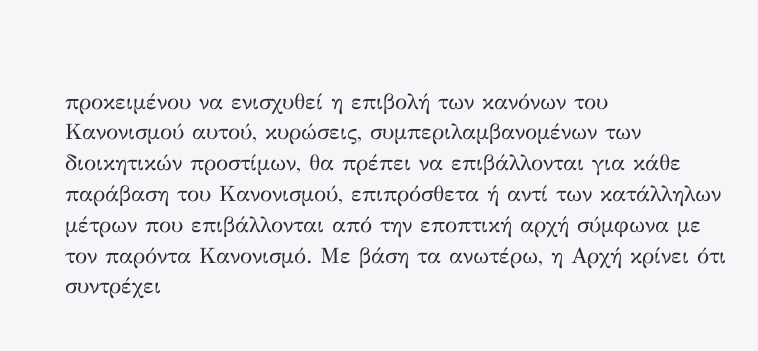προκειμένου να ενισχυθεί η επιβολή των κανόνων του Κανονισμού αυτού, κυρώσεις, συμπεριλαμβανομένων των διοικητικών προστίμων, θα πρέπει να επιβάλλονται για κάθε παράβαση του Κανονισμού, επιπρόσθετα ή αντί των κατάλληλων μέτρων που επιβάλλονται από την εποπτική αρχή σύμφωνα με τον παρόντα Κανονισμό. Με βάση τα ανωτέρω, η Αρχή κρίνει ότι συντρέχει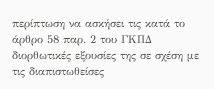περίπτωση να ασκήσει τις κατά το άρθρο 58 παρ. 2 του ΓΚΠΔ διορθωτικές εξουσίες της σε σχέση με τις διαπιστωθείσες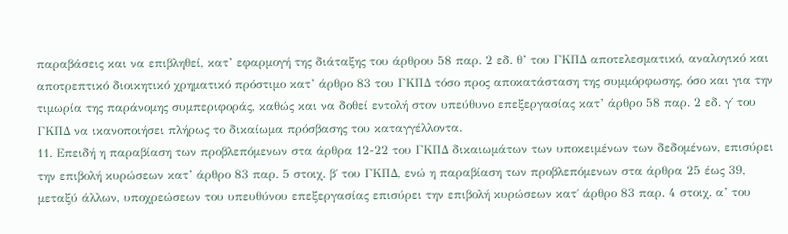παραβάσεις και να επιβληθεί, κατ’ εφαρμογή της διάταξης του άρθρου 58 παρ. 2 εδ. θ’ του ΓΚΠΔ αποτελεσματικό, αναλογικό και αποτρεπτικό διοικητικό χρηματικό πρόστιμο κατ’ άρθρο 83 του ΓΚΠΔ τόσο προς αποκατάσταση της συμμόρφωσης, όσο και για την τιμωρία της παράνομης συμπεριφοράς, καθώς και να δοθεί εντολή στον υπεύθυνο επεξεργασίας κατ’ άρθρο 58 παρ. 2 εδ. γ΄ του ΓΚΠΔ να ικανοποιήσει πλήρως το δικαίωμα πρόσβασης του καταγγέλλοντα.
11. Επειδή η παραβίαση των προβλεπόμενων στα άρθρα 12-22 του ΓΚΠΔ δικαιωμάτων των υποκειμένων των δεδομένων, επισύρει την επιβολή κυρώσεων κατ’ άρθρο 83 παρ. 5 στοιχ. β΄ του ΓΚΠΔ, ενώ η παραβίαση των προβλεπόμενων στα άρθρα 25 έως 39, μεταξύ άλλων, υποχρεώσεων του υπευθύνου επεξεργασίας επισύρει την επιβολή κυρώσεων κατ΄ άρθρο 83 παρ. 4 στοιχ. α’ του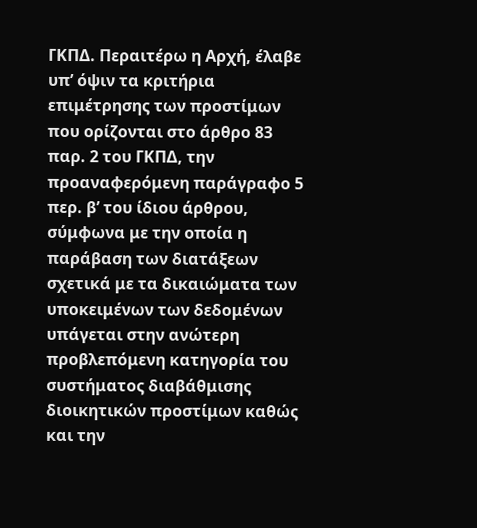ΓΚΠΔ. Περαιτέρω η Αρχή, έλαβε υπ’ όψιν τα κριτήρια επιμέτρησης των προστίμων που ορίζονται στο άρθρο 83 παρ. 2 του ΓΚΠΔ, την προαναφερόμενη παράγραφο 5 περ. β’ του ίδιου άρθρου, σύμφωνα με την οποία η παράβαση των διατάξεων σχετικά με τα δικαιώματα των υποκειμένων των δεδομένων υπάγεται στην ανώτερη προβλεπόμενη κατηγορία του συστήματος διαβάθμισης διοικητικών προστίμων καθώς και την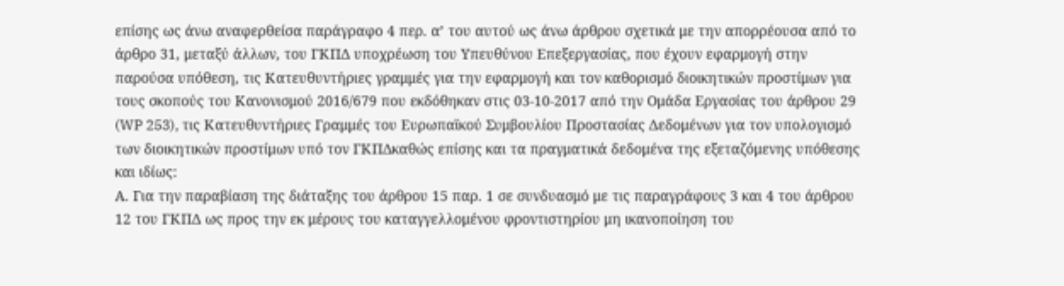επίσης ως άνω αναφερθείσα παράγραφο 4 περ. α’ του αυτού ως άνω άρθρου σχετικά με την απορρέουσα από το άρθρο 31, μεταξύ άλλων, του ΓΚΠΔ υποχρέωση του Υπευθύνου Επεξεργασίας, που έχουν εφαρμογή στην παρούσα υπόθεση, τις Κατευθυντήριες γραμμές για την εφαρμογή και τον καθορισμό διοικητικών προστίμων για τους σκοπούς του Κανονισμού 2016/679 που εκδόθηκαν στις 03-10-2017 από την Ομάδα Εργασίας του άρθρου 29 (WP 253), τις Κατευθυντήριες Γραμμές του Ευρωπαϊκού Συμβουλίου Προστασίας Δεδομένων για τον υπολογισμό των διοικητικών προστίμων υπό τον ΓΚΠΔκαθώς επίσης και τα πραγματικά δεδομένα της εξεταζόμενης υπόθεσης και ιδίως:
Α. Για την παραβίαση της διάταξης του άρθρου 15 παρ. 1 σε συνδυασμό με τις παραγράφους 3 και 4 του άρθρου 12 του ΓΚΠΔ ως προς την εκ μέρους του καταγγελλομένου φροντιστηρίου μη ικανοποίηση του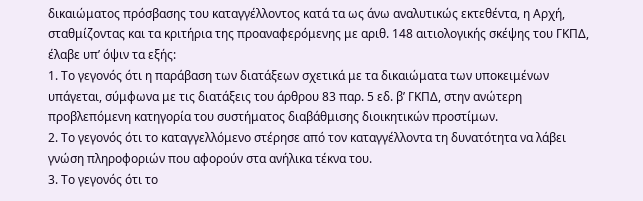δικαιώματος πρόσβασης του καταγγέλλοντος κατά τα ως άνω αναλυτικώς εκτεθέντα, η Αρχή, σταθμίζοντας και τα κριτήρια της προαναφερόμενης με αριθ. 148 αιτιολογικής σκέψης του ΓΚΠΔ, έλαβε υπ’ όψιν τα εξής:
1. Το γεγονός ότι η παράβαση των διατάξεων σχετικά με τα δικαιώματα των υποκειμένων υπάγεται, σύμφωνα με τις διατάξεις του άρθρου 83 παρ. 5 εδ. β’ ΓΚΠΔ, στην ανώτερη προβλεπόμενη κατηγορία του συστήματος διαβάθμισης διοικητικών προστίμων.
2. Το γεγονός ότι το καταγγελλόμενο στέρησε από τον καταγγέλλοντα τη δυνατότητα να λάβει γνώση πληροφοριών που αφορούν στα ανήλικα τέκνα του.
3. Το γεγονός ότι το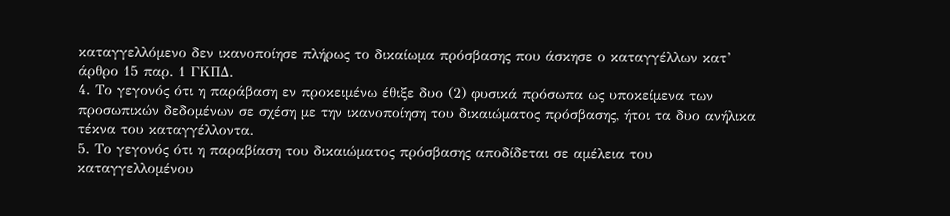καταγγελλόμενο δεν ικανοποίησε πλήρως το δικαίωμα πρόσβασης που άσκησε ο καταγγέλλων κατ’ άρθρο 15 παρ. 1 ΓΚΠΔ.
4. Το γεγονός ότι η παράβαση εν προκειμένω έθιξε δυο (2) φυσικά πρόσωπα ως υποκείμενα των προσωπικών δεδομένων σε σχέση με την ικανοποίηση του δικαιώματος πρόσβασης, ήτοι τα δυο ανήλικα τέκνα του καταγγέλλοντα.
5. Το γεγονός ότι η παραβίαση του δικαιώματος πρόσβασης αποδίδεται σε αμέλεια του καταγγελλομένου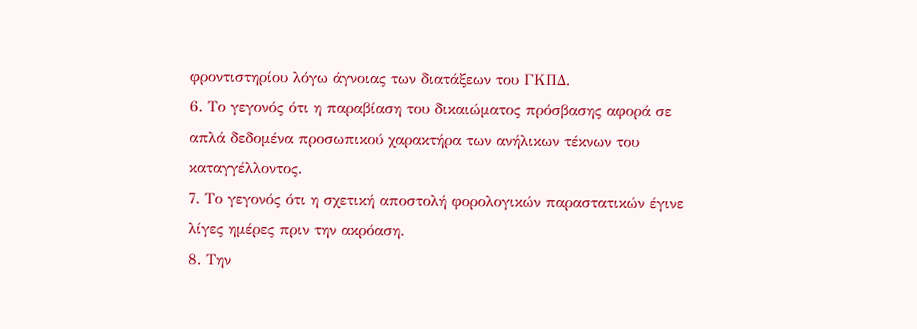φροντιστηρίου λόγω άγνοιας των διατάξεων του ΓΚΠΔ.
6. Το γεγονός ότι η παραβίαση του δικαιώματος πρόσβασης αφορά σε απλά δεδομένα προσωπικού χαρακτήρα των ανήλικων τέκνων του καταγγέλλοντος.
7. Το γεγονός ότι η σχετική αποστολή φορολογικών παραστατικών έγινε λίγες ημέρες πριν την ακρόαση.
8. Την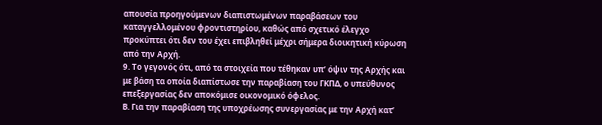απουσία προηγούμενων διαπιστωμένων παραβάσεων του καταγγελλομένου φροντιστηρίου, καθώς από σχετικό έλεγχο προκύπτει ότι δεν του έχει επιβληθεί μέχρι σήμερα διοικητική κύρωση από την Αρχή.
9. Το γεγονός ότι, από τα στοιχεία που τέθηκαν υπ’ όψιν της Αρχής και με βάση τα οποία διαπίστωσε την παραβίαση του ΓΚΠΔ, ο υπεύθυνος επεξεργασίας δεν αποκόμισε οικονομικό όφελος.
Β. Για την παραβίαση της υποχρέωσης συνεργασίας με την Αρχή κατ’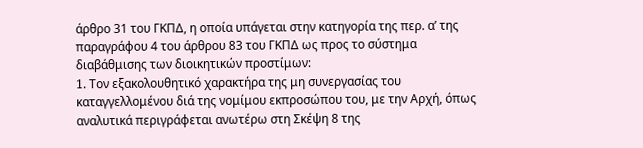άρθρο 31 του ΓΚΠΔ, η οποία υπάγεται στην κατηγορία της περ. α’ της παραγράφου 4 του άρθρου 83 του ΓΚΠΔ ως προς το σύστημα διαβάθμισης των διοικητικών προστίμων:
1. Tον εξακολουθητικό χαρακτήρα της μη συνεργασίας του καταγγελλομένου διά της νομίμου εκπροσώπου του, με την Αρχή, όπως αναλυτικά περιγράφεται ανωτέρω στη Σκέψη 8 της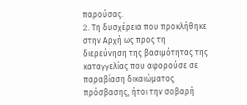παρούσας.
2. Tη δυσχέρεια που προκλήθηκε στην Αρχή ως προς τη διερεύνηση της βασιμότητας της καταγγελίας που αφορούσε σε παραβίαση δικαιώματος πρόσβασης, ήτοι την σοβαρή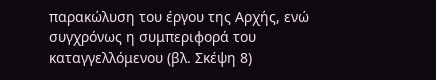παρακώλυση του έργου της Αρχής, ενώ συγχρόνως η συμπεριφορά του καταγγελλόμενου (βλ. Σκέψη 8)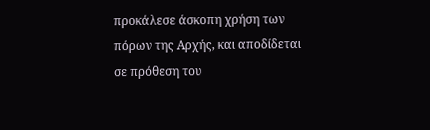προκάλεσε άσκοπη χρήση των πόρων της Αρχής, και αποδίδεται σε πρόθεση του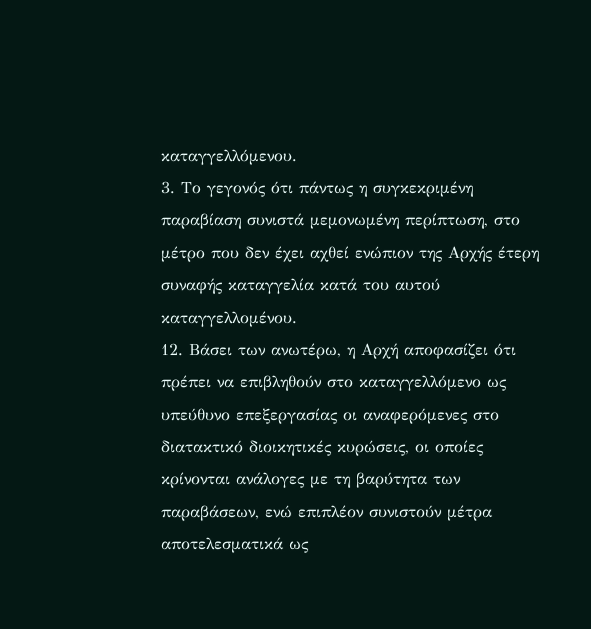καταγγελλόμενου.
3. Το γεγονός ότι πάντως η συγκεκριμένη παραβίαση συνιστά μεμονωμένη περίπτωση, στο μέτρο που δεν έχει αχθεί ενώπιον της Αρχής έτερη συναφής καταγγελία κατά του αυτού καταγγελλομένου.
12. Βάσει των ανωτέρω, η Αρχή αποφασίζει ότι πρέπει να επιβληθούν στο καταγγελλόμενο ως υπεύθυνο επεξεργασίας οι αναφερόμενες στο διατακτικό διοικητικές κυρώσεις, οι οποίες κρίνονται ανάλογες με τη βαρύτητα των παραβάσεων, ενώ επιπλέον συνιστούν μέτρα αποτελεσματικά ως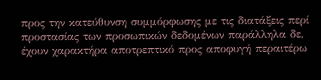προς την κατεύθυνση συμμόρφωσης με τις διατάξεις περί προστασίας των προσωπικών δεδομένων παράλληλα δε, έχουν χαρακτήρα αποτρεπτικό προς αποφυγή περαιτέρω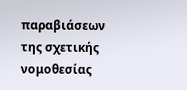παραβιάσεων της σχετικής νομοθεσίας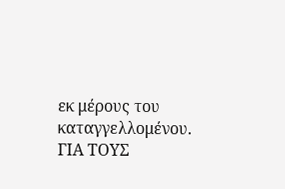εκ μέρους τoυ καταγγελλομένου.
ΓΙΑ ΤΟΥΣ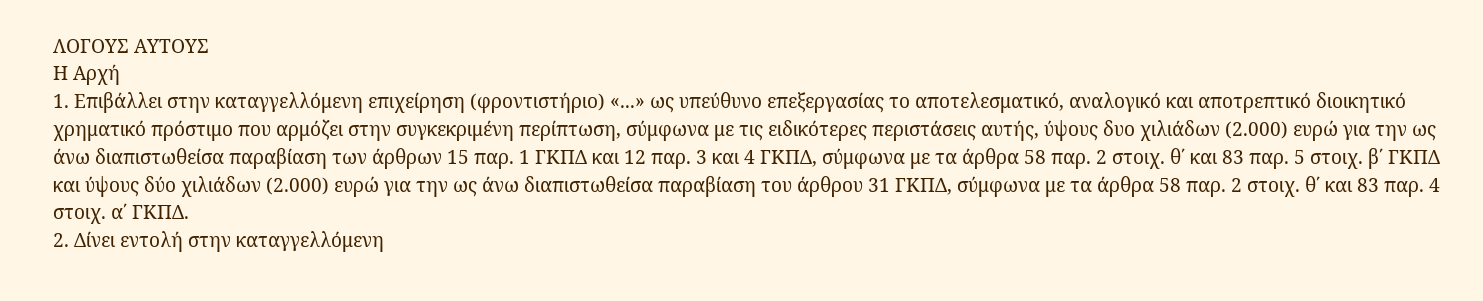ΛΟΓΟΥΣ ΑΥΤΟΥΣ
Η Αρχή
1. Επιβάλλει στην καταγγελλόμενη επιχείρηση (φροντιστήριο) «...» ως υπεύθυνο επεξεργασίας το αποτελεσματικό, αναλογικό και αποτρεπτικό διοικητικό χρηματικό πρόστιμο που αρμόζει στην συγκεκριμένη περίπτωση, σύμφωνα με τις ειδικότερες περιστάσεις αυτής, ύψους δυο χιλιάδων (2.000) ευρώ για την ως άνω διαπιστωθείσα παραβίαση των άρθρων 15 παρ. 1 ΓΚΠΔ και 12 παρ. 3 και 4 ΓΚΠΔ, σύμφωνα με τα άρθρα 58 παρ. 2 στοιχ. θ΄ και 83 παρ. 5 στοιχ. β΄ ΓΚΠΔ και ύψους δύο χιλιάδων (2.000) ευρώ για την ως άνω διαπιστωθείσα παραβίαση του άρθρου 31 ΓΚΠΔ, σύμφωνα με τα άρθρα 58 παρ. 2 στοιχ. θ΄ και 83 παρ. 4 στοιχ. α΄ ΓΚΠΔ.
2. Δίνει εντολή στην καταγγελλόμενη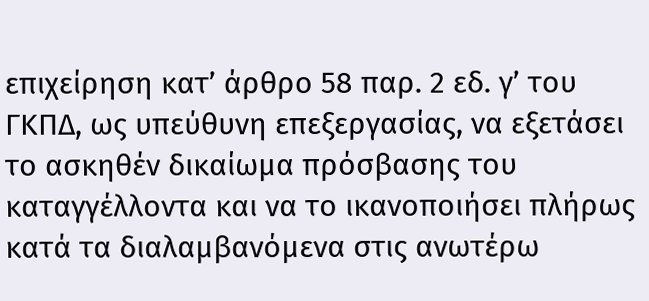επιχείρηση κατ’ άρθρο 58 παρ. 2 εδ. γ’ του ΓΚΠΔ, ως υπεύθυνη επεξεργασίας, να εξετάσει το ασκηθέν δικαίωμα πρόσβασης του καταγγέλλοντα και να το ικανοποιήσει πλήρως κατά τα διαλαμβανόμενα στις ανωτέρω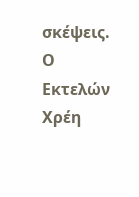σκέψεις.
Ο Εκτελών Χρέη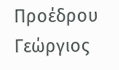Προέδρου
Γεώργιος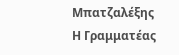Μπατζαλέξης
Η Γραμματέας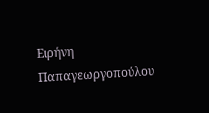Ειρήνη Παπαγεωργοπούλου